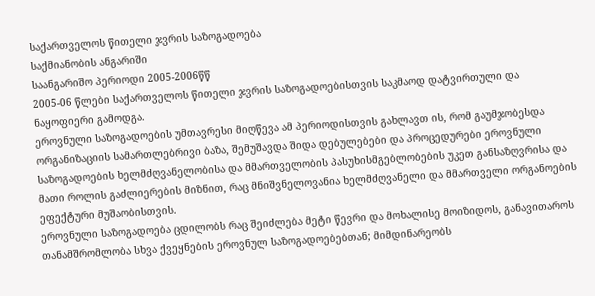საქართველოს წითელი ჯვრის საზოგადოება
საქმიანობის ანგარიში
საანგარიშო პერიოდი 2005-2006წწ
2005-06 წლები საქართველოს წითელი ჯვრის საზოგადოებისთვის საკმაოდ დატვირთული და ნაყოფიერი გამოდგა.
ეროვნული საზოგადოების უმთავრესი მიღწევა ამ პერიოდისთვის გახლავთ ის, რომ გაუმჯობესდა ორგანიზაციის სამართლებრივი ბაზა, შემუშავდა შიდა დებულებები და პროცედურები ეროვნული საზოგადოების ხელმძღვანელობისა და მმართველობის პასუხისმგებლობების უკეთ განსაზღვრისა და მათი როლის გაძლიერების მიზნით, რაც მნიშვნელოვანია ხელმძღვანელი და მმართველი ორგანოების ეფექტური მუშაობისთვის.
ეროვნული საზოგადოება ცდილობს რაც შეიძლება მეტი წევრი და მოხალისე მოიზიდოს, განავითაროს თანამშრომლობა სხვა ქვეყნების ეროვნულ საზოგადოებებთან; მიმდინარეობს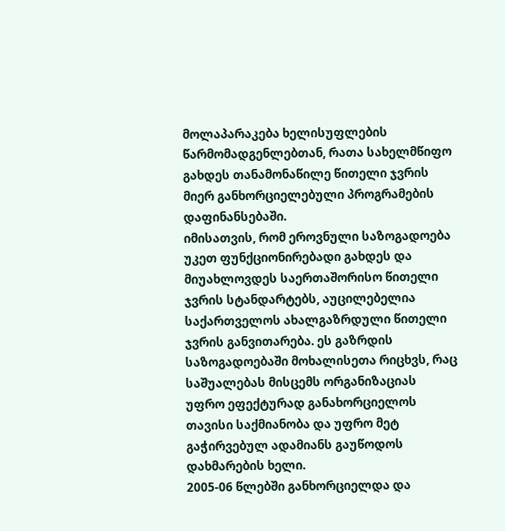მოლაპარაკება ხელისუფლების წარმომადგენლებთან, რათა სახელმწიფო გახდეს თანამონაწილე წითელი ჯვრის მიერ განხორციელებული პროგრამების დაფინანსებაში.
იმისათვის, რომ ეროვნული საზოგადოება უკეთ ფუნქციონირებადი გახდეს და მიუახლოვდეს საერთაშორისო წითელი ჯვრის სტანდარტებს, აუცილებელია საქართველოს ახალგაზრდული წითელი ჯვრის განვითარება. ეს გაზრდის საზოგადოებაში მოხალისეთა რიცხვს, რაც საშუალებას მისცემს ორგანიზაციას უფრო ეფექტურად განახორციელოს თავისი საქმიანობა და უფრო მეტ გაჭირვებულ ადამიანს გაუწოდოს დახმარების ხელი.
2005-06 წლებში განხორციელდა და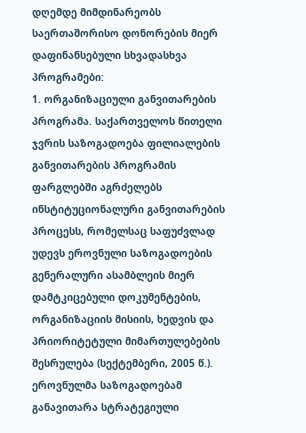დღემდე მიმდინარეობს საერთაშორისო დონორების მიერ დაფინანსებული სხვადასხვა პროგრამები:
1. ორგანიზაციული განვითარების პროგრამა. საქართველოს წითელი ჯვრის საზოგადოება ფილიალების განვითარების პროგრამის ფარგლებში აგრძელებს ინსტიტუციონალური განვითარების პროცესს, რომელსაც საფუძვლად უდევს ეროვნული საზოგადოების გენერალური ასამბლეის მიერ დამტკიცებული დოკუმენტების, ორგანიზაციის მისიის, ხედვის და პრიორიტეტული მიმართულებების შესრულება (სექტემბერი, 2005 წ.).
ეროვნულმა საზოგადოებამ განავითარა სტრატეგიული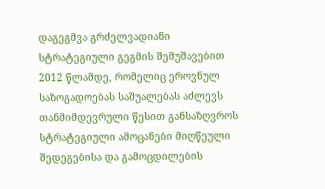დაგეგმვა გრძელვადიანი სტრატეგიული გეგმის შემუშავებით 2012 წლამდე, რომელიც ეროვნულ საზოგადოებას საშუალებას აძლევს თანმიმდევრული წესით განსაზღვროს სტრატეგიული ამოცანები მიღწეული შედეგებისა და გამოცდილების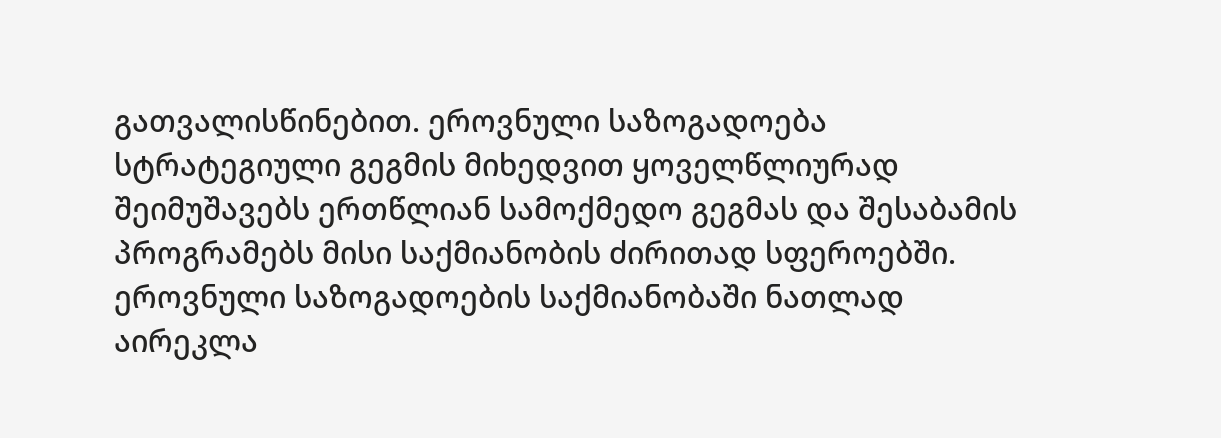გათვალისწინებით. ეროვნული საზოგადოება სტრატეგიული გეგმის მიხედვით ყოველწლიურად შეიმუშავებს ერთწლიან სამოქმედო გეგმას და შესაბამის პროგრამებს მისი საქმიანობის ძირითად სფეროებში.
ეროვნული საზოგადოების საქმიანობაში ნათლად აირეკლა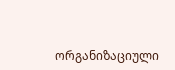ორგანიზაციული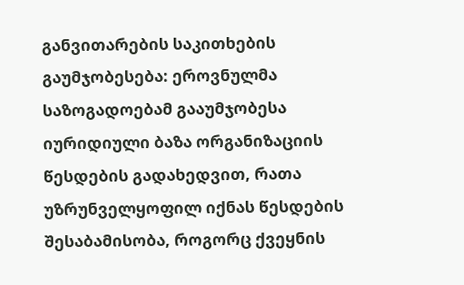განვითარების საკითხების გაუმჯობესება: ეროვნულმა საზოგადოებამ გააუმჯობესა იურიდიული ბაზა ორგანიზაციის წესდების გადახედვით, რათა უზრუნველყოფილ იქნას წესდების შესაბამისობა, როგორც ქვეყნის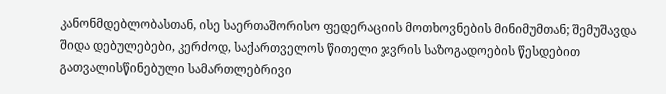კანონმდებლობასთან, ისე საერთაშორისო ფედერაციის მოთხოვნების მინიმუმთან; შემუშავდა შიდა დებულებები, კერძოდ, საქართველოს წითელი ჯვრის საზოგადოების წესდებით გათვალისწინებული სამართლებრივი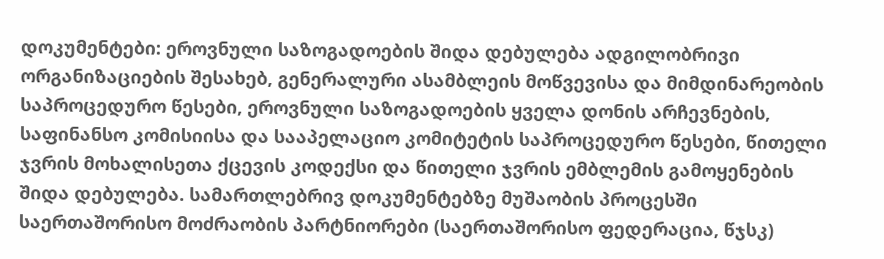დოკუმენტები: ეროვნული საზოგადოების შიდა დებულება ადგილობრივი ორგანიზაციების შესახებ, გენერალური ასამბლეის მოწვევისა და მიმდინარეობის საპროცედურო წესები, ეროვნული საზოგადოების ყველა დონის არჩევნების, საფინანსო კომისიისა და სააპელაციო კომიტეტის საპროცედურო წესები, წითელი ჯვრის მოხალისეთა ქცევის კოდექსი და წითელი ჯვრის ემბლემის გამოყენების შიდა დებულება. სამართლებრივ დოკუმენტებზე მუშაობის პროცესში საერთაშორისო მოძრაობის პარტნიორები (საერთაშორისო ფედერაცია, წჯსკ)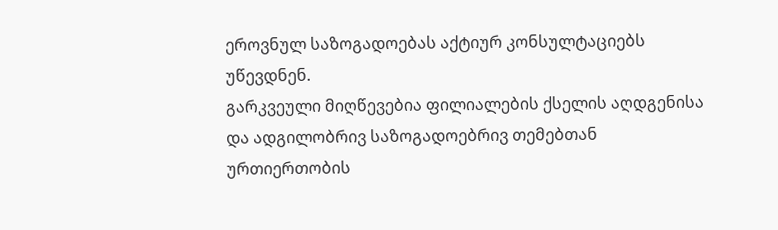ეროვნულ საზოგადოებას აქტიურ კონსულტაციებს უწევდნენ.
გარკვეული მიღწევებია ფილიალების ქსელის აღდგენისა და ადგილობრივ საზოგადოებრივ თემებთან ურთიერთობის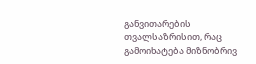განვითარების თვალსაზრისით, რაც გამოიხატება მიზნობრივ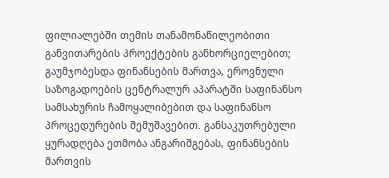ფილიალებში თემის თანამონაწილეობითი განვითარების პროექტების განხორციელებით; გაუმჯობესდა ფინანსების მართვა, ეროვნული საზოგადოების ცენტრალურ აპარატში საფინანსო სამსახურის ჩამოყალიბებით და საფინანსო პროცედურების შემუშავებით. განსაკუთრებული ყურადღება ეთმობა ანგარიშგებას, ფინანსების მართვის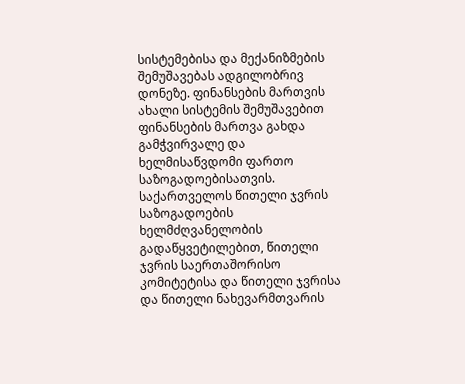სისტემებისა და მექანიზმების შემუშავებას ადგილობრივ დონეზე. ფინანსების მართვის ახალი სისტემის შემუშავებით ფინანსების მართვა გახდა გამჭვირვალე და ხელმისაწვდომი ფართო საზოგადოებისათვის.
საქართველოს წითელი ჯვრის საზოგადოების ხელმძღვანელობის გადაწყვეტილებით, წითელი ჯვრის საერთაშორისო კომიტეტისა და წითელი ჯვრისა და წითელი ნახევარმთვარის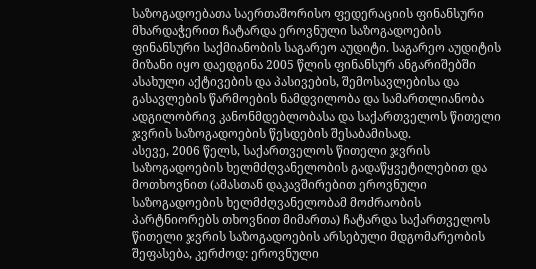საზოგადოებათა საერთაშორისო ფედერაციის ფინანსური მხარდაჭერით ჩატარდა ეროვნული საზოგადოების ფინანსური საქმიანობის საგარეო აუდიტი. საგარეო აუდიტის მიზანი იყო დაედგინა 2005 წლის ფინანსურ ანგარიშებში ასახული აქტივების და პასივების, შემოსავლებისა და გასავლების წარმოების ნამდვილობა და სამართლიანობა ადგილობრივ კანონმდებლობასა და საქართველოს წითელი ჯვრის საზოგადოების წესდების შესაბამისად.
ასევე, 2006 წელს, საქართველოს წითელი ჯვრის საზოგადოების ხელმძღვანელობის გადაწყვეტილებით და მოთხოვნით (ამასთან დაკავშირებით ეროვნული საზოგადოების ხელმძღვანელობამ მოძრაობის პარტნიორებს თხოვნით მიმართა) ჩატარდა საქართველოს წითელი ჯვრის საზოგადოების არსებული მდგომარეობის შეფასება, კერძოდ: ეროვნული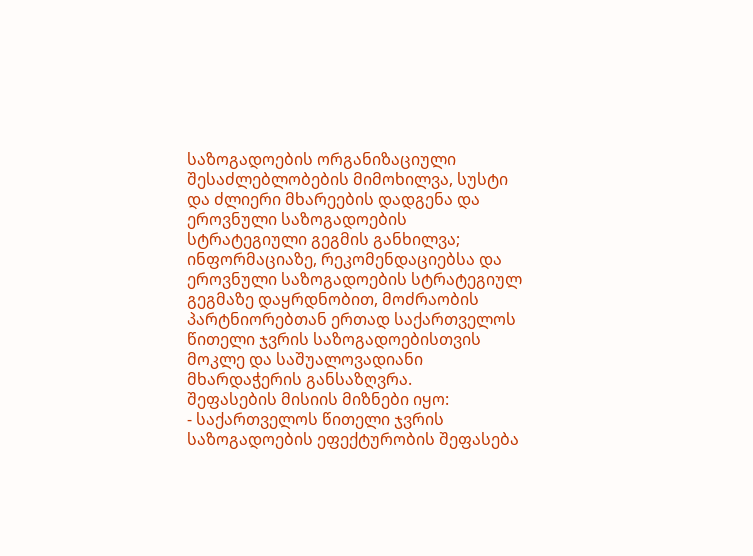საზოგადოების ორგანიზაციული შესაძლებლობების მიმოხილვა, სუსტი და ძლიერი მხარეების დადგენა და ეროვნული საზოგადოების სტრატეგიული გეგმის განხილვა; ინფორმაციაზე, რეკომენდაციებსა და ეროვნული საზოგადოების სტრატეგიულ გეგმაზე დაყრდნობით, მოძრაობის პარტნიორებთან ერთად საქართველოს წითელი ჯვრის საზოგადოებისთვის მოკლე და საშუალოვადიანი მხარდაჭერის განსაზღვრა.
შეფასების მისიის მიზნები იყო:
- საქართველოს წითელი ჯვრის საზოგადოების ეფექტურობის შეფასება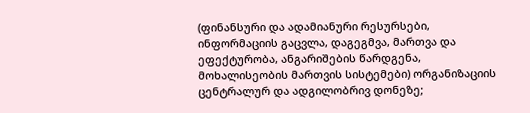(ფინანსური და ადამიანური რესურსები, ინფორმაციის გაცვლა, დაგეგმვა, მართვა და ეფექტურობა, ანგარიშების წარდგენა, მოხალისეობის მართვის სისტემები) ორგანიზაციის ცენტრალურ და ადგილობრივ დონეზე;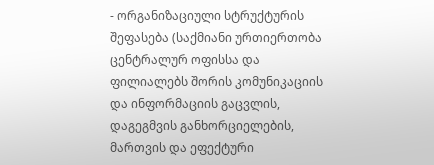- ორგანიზაციული სტრუქტურის შეფასება (საქმიანი ურთიერთობა ცენტრალურ ოფისსა და ფილიალებს შორის კომუნიკაციის და ინფორმაციის გაცვლის, დაგეგმვის განხორციელების, მართვის და ეფექტური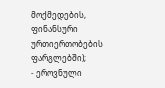მოქმედების, ფინანსური ურთიერთობების ფარგლებში);
- ეროვნული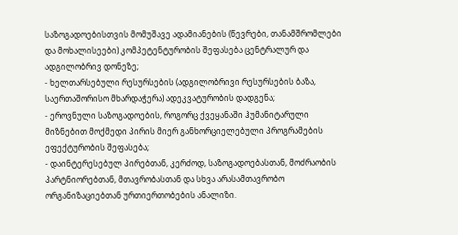საზოგადოებისთვის მომუშავე ადამიანების (წევრები, თანამშრომლები და მოხალისეები) კომპეტენტურობის შეფასება ცენტრალურ და ადგილობრივ დონეზე;
- ხელთარსებული რესურსების (ადგილობრივი რესურსების ბაზა, საერთაშორისო მხარდაჭერა) ადეკვატურობის დადგენა;
- ეროვნული საზოგადოების, როგორც ქვეყანაში ჰუმანიტარული მიზნებით მოქმედი პირის მიერ განხორციელებული პროგრამების ეფექტურობის შეფასება;
- დაინტერესებულ პირებთან, კერძოდ, საზოგადოებასთან, მოძრაობის პარტნიორებთან, მთავრობასთან და სხვა არასამთავრობო ორგანიზაციებთან ურთიერთობების ანალიზი.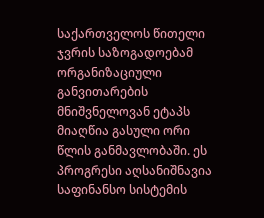საქართველოს წითელი ჯვრის საზოგადოებამ ორგანიზაციული განვითარების მნიშვნელოვან ეტაპს მიაღწია გასული ორი წლის განმავლობაში. ეს პროგრესი აღსანიშნავია საფინანსო სისტემის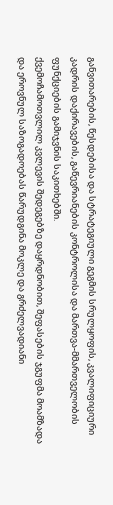განვითარების, წესდებისა და სტრატეგიული გეგმის სრულყოფის, კვალიფიციური კადრის დაქირავების, გაწევრიანების კონტროლისა და მართვა-მმართველობის ფუნქციების გამიჯვნის საკითხებში.
ქვემოჩამოთვლილ კვლევის შედეგებზე დაყრდნობით, შეფასების ჯგუფმა მოამზადა და ეროვნულ საზოგადოებას წარუდგინა მოკლე და გრძელვადიანი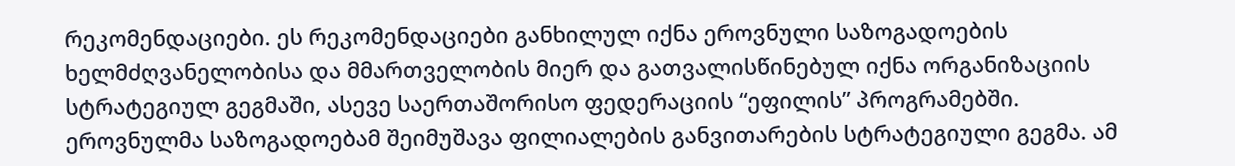რეკომენდაციები. ეს რეკომენდაციები განხილულ იქნა ეროვნული საზოგადოების ხელმძღვანელობისა და მმართველობის მიერ და გათვალისწინებულ იქნა ორგანიზაციის სტრატეგიულ გეგმაში, ასევე საერთაშორისო ფედერაციის “ეფილის” პროგრამებში.
ეროვნულმა საზოგადოებამ შეიმუშავა ფილიალების განვითარების სტრატეგიული გეგმა. ამ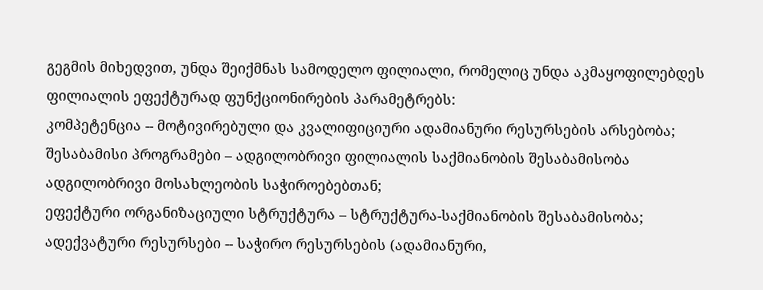გეგმის მიხედვით, უნდა შეიქმნას სამოდელო ფილიალი, რომელიც უნდა აკმაყოფილებდეს ფილიალის ეფექტურად ფუნქციონირების პარამეტრებს:
კომპეტენცია -- მოტივირებული და კვალიფიციური ადამიანური რესურსების არსებობა;
შესაბამისი პროგრამები – ადგილობრივი ფილიალის საქმიანობის შესაბამისობა ადგილობრივი მოსახლეობის საჭიროებებთან;
ეფექტური ორგანიზაციული სტრუქტურა – სტრუქტურა-საქმიანობის შესაბამისობა;
ადექვატური რესურსები -- საჭირო რესურსების (ადამიანური,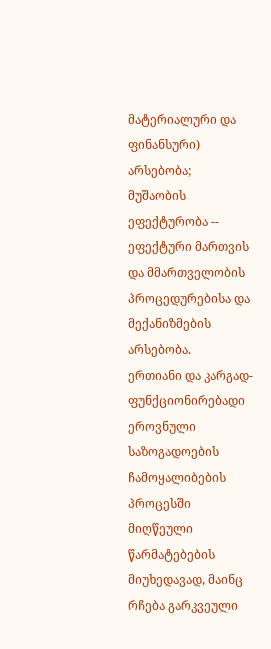მატერიალური და ფინანსური) არსებობა;
მუშაობის ეფექტურობა -- ეფექტური მართვის და მმართველობის პროცედურებისა და მექანიზმების არსებობა.
ერთიანი და კარგად-ფუნქციონირებადი ეროვნული საზოგადოების ჩამოყალიბების პროცესში მიღწეული წარმატებების მიუხედავად, მაინც რჩება გარკვეული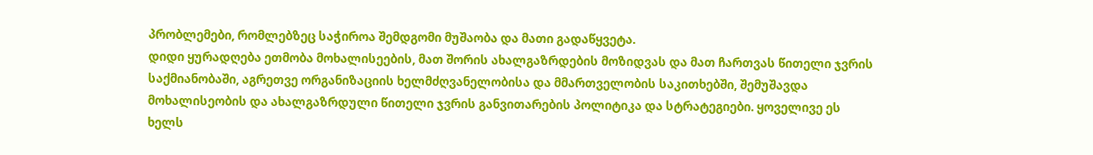პრობლემები, რომლებზეც საჭიროა შემდგომი მუშაობა და მათი გადაწყვეტა.
დიდი ყურადღება ეთმობა მოხალისეების, მათ შორის ახალგაზრდების მოზიდვას და მათ ჩართვას წითელი ჯვრის საქმიანობაში, აგრეთვე ორგანიზაციის ხელმძღვანელობისა და მმართველობის საკითხებში, შემუშავდა მოხალისეობის და ახალგაზრდული წითელი ჯვრის განვითარების პოლიტიკა და სტრატეგიები. ყოველივე ეს ხელს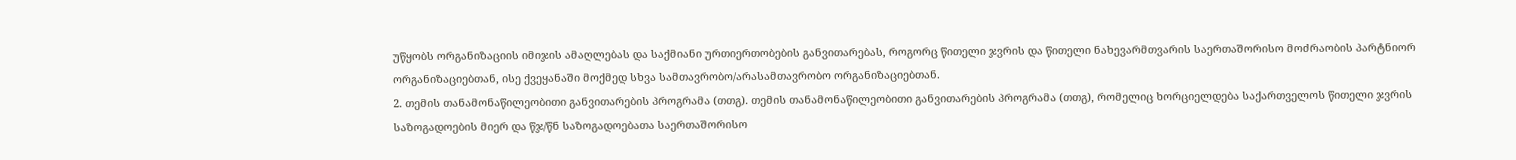უწყობს ორგანიზაციის იმიჯის ამაღლებას და საქმიანი ურთიერთობების განვითარებას, როგორც წითელი ჯვრის და წითელი ნახევარმთვარის საერთაშორისო მოძრაობის პარტნიორ ორგანიზაციებთან, ისე ქვეყანაში მოქმედ სხვა სამთავრობო/არასამთავრობო ორგანიზაციებთან.
2. თემის თანამონაწილეობითი განვითარების პროგრამა (თთგ). თემის თანამონაწილეობითი განვითარების პროგრამა (თთგ), რომელიც ხორციელდება საქართველოს წითელი ჯვრის საზოგადოების მიერ და წჯ/წნ საზოგადოებათა საერთაშორისო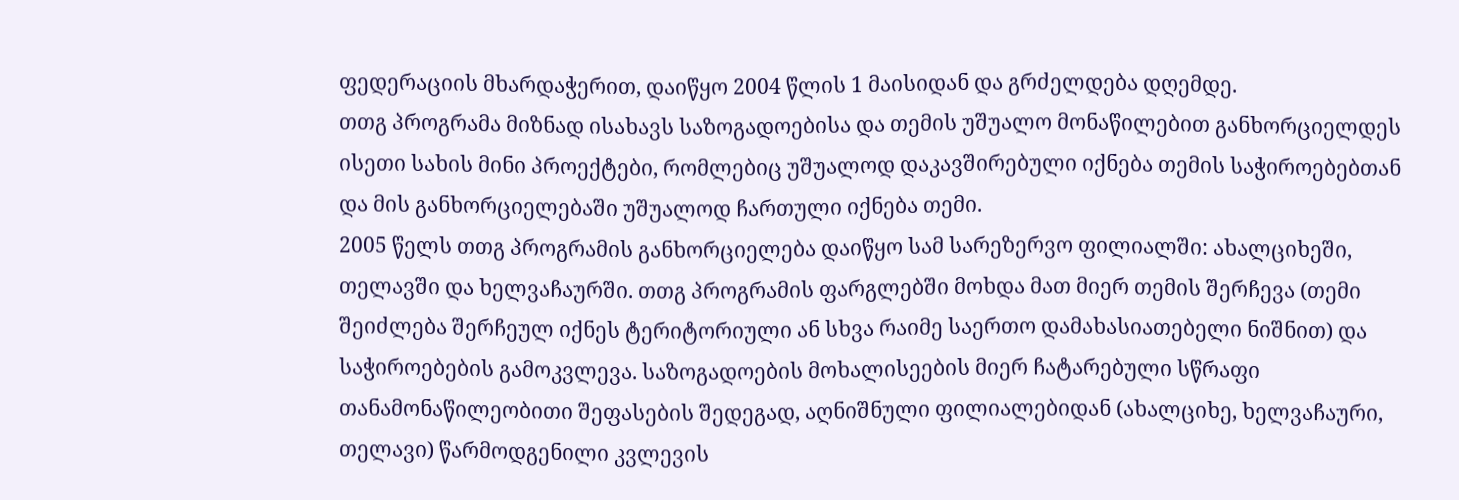ფედერაციის მხარდაჭერით, დაიწყო 2004 წლის 1 მაისიდან და გრძელდება დღემდე.
თთგ პროგრამა მიზნად ისახავს საზოგადოებისა და თემის უშუალო მონაწილებით განხორციელდეს ისეთი სახის მინი პროექტები, რომლებიც უშუალოდ დაკავშირებული იქნება თემის საჭიროებებთან და მის განხორციელებაში უშუალოდ ჩართული იქნება თემი.
2005 წელს თთგ პროგრამის განხორციელება დაიწყო სამ სარეზერვო ფილიალში: ახალციხეში, თელავში და ხელვაჩაურში. თთგ პროგრამის ფარგლებში მოხდა მათ მიერ თემის შერჩევა (თემი შეიძლება შერჩეულ იქნეს ტერიტორიული ან სხვა რაიმე საერთო დამახასიათებელი ნიშნით) და საჭიროებების გამოკვლევა. საზოგადოების მოხალისეების მიერ ჩატარებული სწრაფი თანამონაწილეობითი შეფასების შედეგად, აღნიშნული ფილიალებიდან (ახალციხე, ხელვაჩაური, თელავი) წარმოდგენილი კვლევის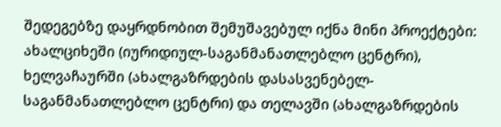შედეგებზე დაყრდნობით შემუშავებულ იქნა მინი პროექტები: ახალციხეში (იურიდიულ-საგანმანათლებლო ცენტრი), ხელვაჩაურში (ახალგაზრდების დასასვენებელ-საგანმანათლებლო ცენტრი) და თელავში (ახალგაზრდების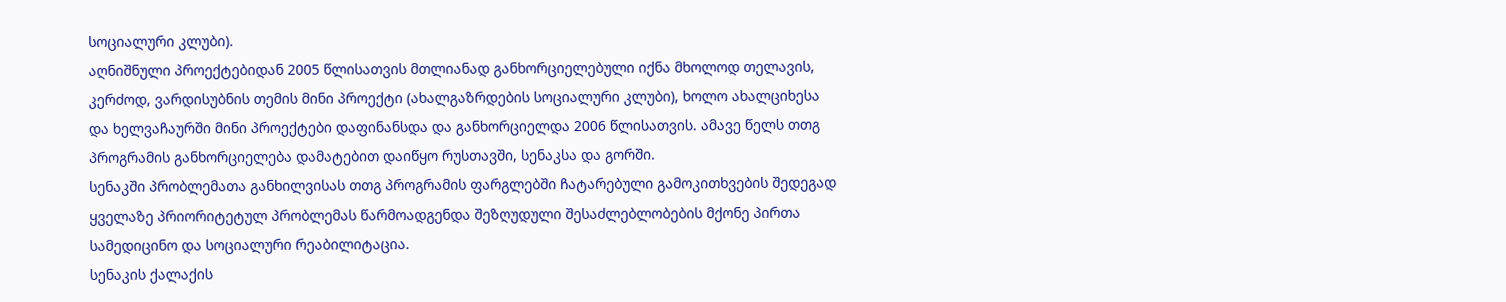სოციალური კლუბი).
აღნიშნული პროექტებიდან 2005 წლისათვის მთლიანად განხორციელებული იქნა მხოლოდ თელავის, კერძოდ, ვარდისუბნის თემის მინი პროექტი (ახალგაზრდების სოციალური კლუბი), ხოლო ახალციხესა და ხელვაჩაურში მინი პროექტები დაფინანსდა და განხორციელდა 2006 წლისათვის. ამავე წელს თთგ პროგრამის განხორციელება დამატებით დაიწყო რუსთავში, სენაკსა და გორში.
სენაკში პრობლემათა განხილვისას თთგ პროგრამის ფარგლებში ჩატარებული გამოკითხვების შედეგად ყველაზე პრიორიტეტულ პრობლემას წარმოადგენდა შეზღუდული შესაძლებლობების მქონე პირთა სამედიცინო და სოციალური რეაბილიტაცია.
სენაკის ქალაქის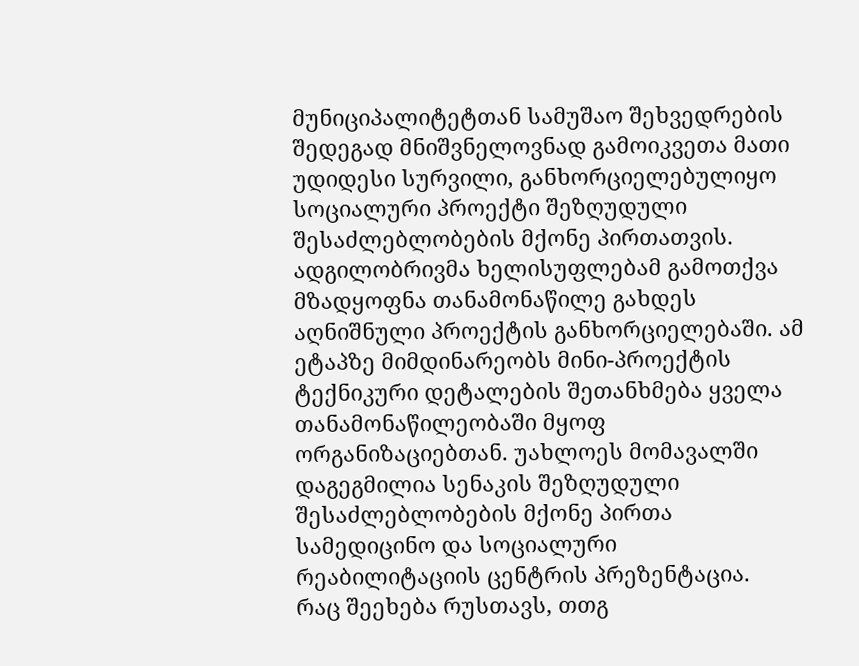მუნიციპალიტეტთან სამუშაო შეხვედრების შედეგად მნიშვნელოვნად გამოიკვეთა მათი უდიდესი სურვილი, განხორციელებულიყო სოციალური პროექტი შეზღუდული შესაძლებლობების მქონე პირთათვის. ადგილობრივმა ხელისუფლებამ გამოთქვა მზადყოფნა თანამონაწილე გახდეს აღნიშნული პროექტის განხორციელებაში. ამ ეტაპზე მიმდინარეობს მინი-პროექტის ტექნიკური დეტალების შეთანხმება ყველა თანამონაწილეობაში მყოფ ორგანიზაციებთან. უახლოეს მომავალში დაგეგმილია სენაკის შეზღუდული შესაძლებლობების მქონე პირთა სამედიცინო და სოციალური რეაბილიტაციის ცენტრის პრეზენტაცია.
რაც შეეხება რუსთავს, თთგ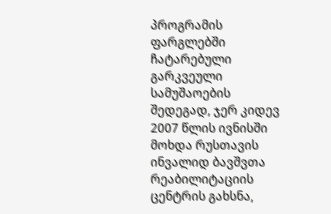პროგრამის ფარგლებში ჩატარებული გარკვეული სამუშაოების შედეგად, ჯერ კიდევ 2007 წლის ივნისში მოხდა რუსთავის ინვალიდ ბავშვთა რეაბილიტაციის ცენტრის გახსნა,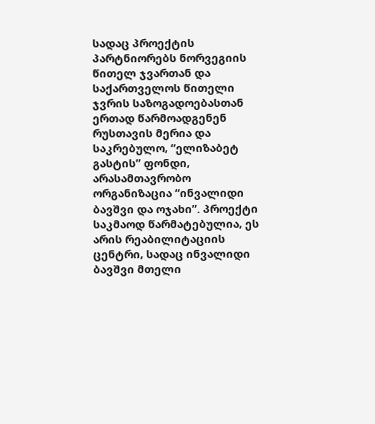სადაც პროექტის პარტნიორებს ნორვეგიის წითელ ჯვართან და საქართველოს წითელი ჯვრის საზოგადოებასთან ერთად წარმოადგენენ რუსთავის მერია და საკრებულო, “ელიზაბეტ გასტის” ფონდი, არასამთავრობო ორგანიზაცია “ინვალიდი ბავშვი და ოჯახი”. პროექტი საკმაოდ წარმატებულია, ეს არის რეაბილიტაციის ცენტრი, სადაც ინვალიდი ბავშვი მთელი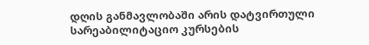დღის განმავლობაში არის დატვირთული სარეაბილიტაციო კურსების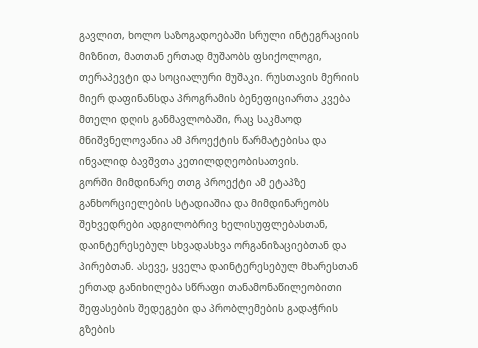გავლით, ხოლო საზოგადოებაში სრული ინტეგრაციის მიზნით, მათთან ერთად მუშაობს ფსიქოლოგი, თერაპევტი და სოციალური მუშაკი. რუსთავის მერიის მიერ დაფინანსდა პროგრამის ბენეფიციართა კვება მთელი დღის განმავლობაში, რაც საკმაოდ მნიშვნელოვანია ამ პროექტის წარმატებისა და ინვალიდ ბავშვთა კეთილდღეობისათვის.
გორში მიმდინარე თთგ პროექტი ამ ეტაპზე განხორციელების სტადიაშია და მიმდინარეობს შეხვედრები ადგილობრივ ხელისუფლებასთან, დაინტერესებულ სხვადასხვა ორგანიზაციებთან და პირებთან. ასევე, ყველა დაინტერესებულ მხარესთან ერთად განიხილება სწრაფი თანამონაწილეობითი შეფასების შედეგები და პრობლემების გადაჭრის გზების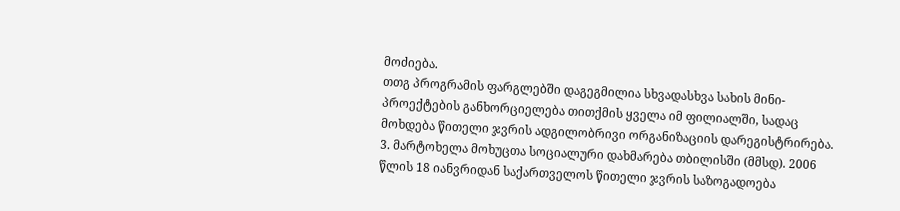მოძიება.
თთგ პროგრამის ფარგლებში დაგეგმილია სხვადასხვა სახის მინი-პროექტების განხორციელება თითქმის ყველა იმ ფილიალში, სადაც მოხდება წითელი ჯვრის ადგილობრივი ორგანიზაციის დარეგისტრირება.
3. მარტოხელა მოხუცთა სოციალური დახმარება თბილისში (მმსდ). 2006 წლის 18 იანვრიდან საქართველოს წითელი ჯვრის საზოგადოება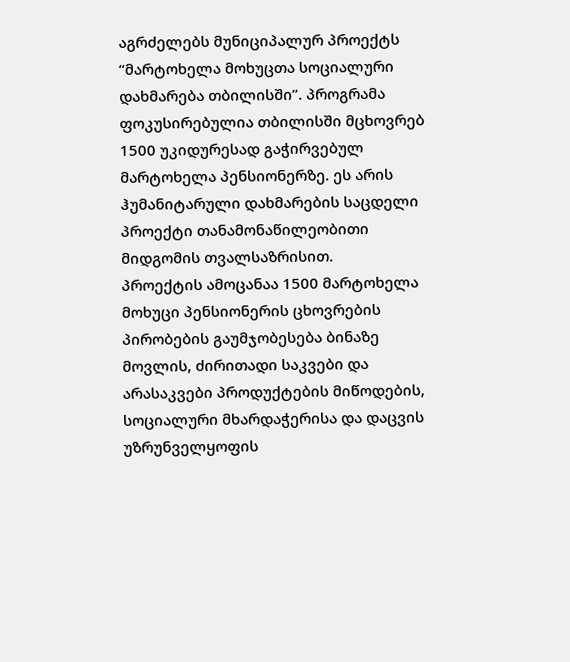აგრძელებს მუნიციპალურ პროექტს “მარტოხელა მოხუცთა სოციალური დახმარება თბილისში”. პროგრამა ფოკუსირებულია თბილისში მცხოვრებ 1500 უკიდურესად გაჭირვებულ მარტოხელა პენსიონერზე. ეს არის ჰუმანიტარული დახმარების საცდელი პროექტი თანამონაწილეობითი მიდგომის თვალსაზრისით.
პროექტის ამოცანაა 1500 მარტოხელა მოხუცი პენსიონერის ცხოვრების პირობების გაუმჯობესება ბინაზე მოვლის, ძირითადი საკვები და არასაკვები პროდუქტების მიწოდების, სოციალური მხარდაჭერისა და დაცვის უზრუნველყოფის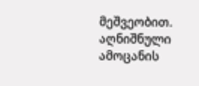მეშვეობით. აღნიშნული ამოცანის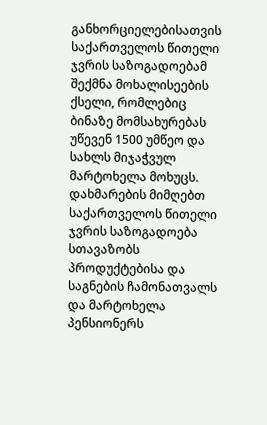განხორციელებისათვის საქართველოს წითელი ჯვრის საზოგადოებამ შექმნა მოხალისეების ქსელი, რომლებიც ბინაზე მომსახურებას უწევენ 1500 უმწეო და სახლს მიჯაჭვულ მარტოხელა მოხუცს.
დახმარების მიმღებთ საქართველოს წითელი ჯვრის საზოგადოება სთავაზობს პროდუქტებისა და საგნების ჩამონათვალს და მარტოხელა პენსიონერს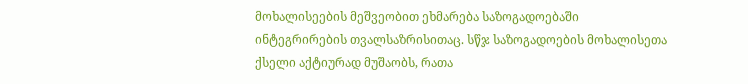მოხალისეების მეშვეობით ეხმარება საზოგადოებაში ინტეგრირების თვალსაზრისითაც. სწჯ საზოგადოების მოხალისეთა ქსელი აქტიურად მუშაობს, რათა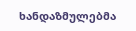ხანდაზმულებმა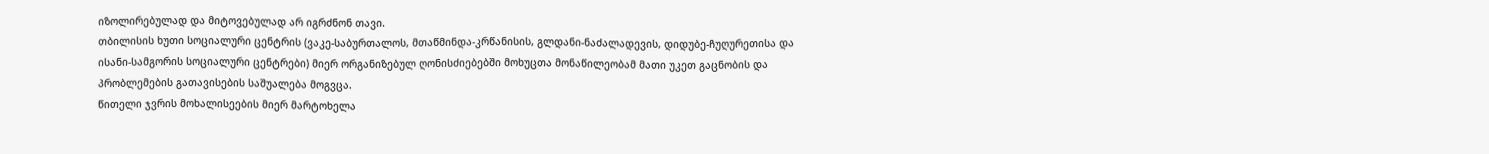იზოლირებულად და მიტოვებულად არ იგრძნონ თავი.
თბილისის ხუთი სოციალური ცენტრის (ვაკე-საბურთალოს, მთაწმინდა-კრწანისის, გლდანი-ნაძალადევის, დიდუბე-ჩუღურეთისა და ისანი-სამგორის სოციალური ცენტრები) მიერ ორგანიზებულ ღონისძიებებში მოხუცთა მონაწილეობამ მათი უკეთ გაცნობის და პრობლემების გათავისების საშუალება მოგვცა.
წითელი ჯვრის მოხალისეების მიერ მარტოხელა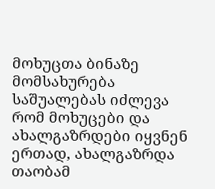მოხუცთა ბინაზე მომსახურება საშუალებას იძლევა რომ მოხუცები და ახალგაზრდები იყვნენ ერთად, ახალგაზრდა თაობამ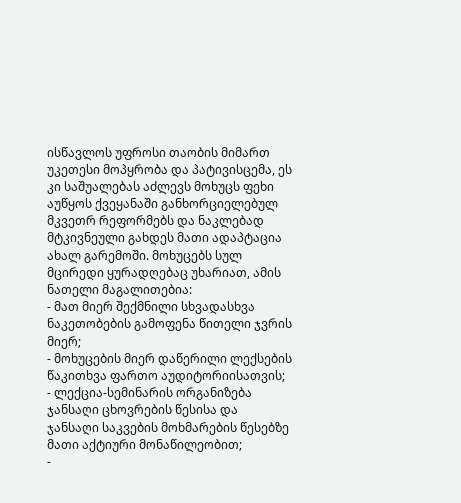ისწავლოს უფროსი თაობის მიმართ უკეთესი მოპყრობა და პატივისცემა, ეს კი საშუალებას აძლევს მოხუცს ფეხი აუწყოს ქვეყანაში განხორციელებულ მკვეთრ რეფორმებს და ნაკლებად მტკივნეული გახდეს მათი ადაპტაცია ახალ გარემოში. მოხუცებს სულ მცირედი ყურადღებაც უხარიათ, ამის ნათელი მაგალითებია:
- მათ მიერ შექმნილი სხვადასხვა ნაკეთობების გამოფენა წითელი ჯვრის მიერ;
- მოხუცების მიერ დაწერილი ლექსების წაკითხვა ფართო აუდიტორიისათვის;
- ლექცია-სემინარის ორგანიზება ჯანსაღი ცხოვრების წესისა და ჯანსაღი საკვების მოხმარების წესებზე მათი აქტიური მონაწილეობით;
-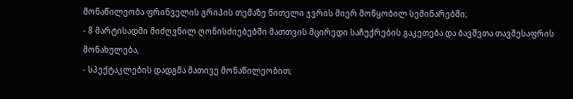მონაწილეობა ფრინველის გრიპის თემაზე წითელი ჯვრის მიერ მოწყობილ სემინარებში;
- 8 მარტისადმი მიძღვნილ ღონისძიებებში მათთვის მცირედი საჩუქრების გაკეთება და ბავშვთა თავშესაფრის მონახულება,
- სპექტაკლების დადგმა მათივე მონაწილეობით;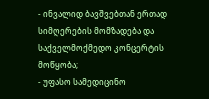- ინვალიდ ბავშვებთან ერთად სიმღერების მომზადება და საქველმოქმედო კონცერტის მოწყობა;
- უფასო სამედიცინო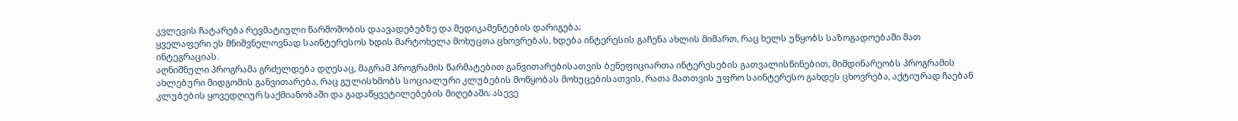კვლევის ჩატარება რევმატიული წარმოშობის დაავადებებზე და მედიკამენტების დარიგება;
ყველაფერი ეს მნიშვნელოვნად საინტერესოს ხდის მარტოხელა მოხუცთა ცხოვრებას, ხდება ინტერესის გაჩენა ახლის მიმართ, რაც ხელს უწყობს საზოგადოებაში მათ ინტეგრაციას.
აღნიშნული პროგრამა გრძელდება დღესაც, მაგრამ პროგრამის წარმატებით განვითარებისათვის ბენეფიციართა ინტერესების გათვალისწინებით, მიმდინარეობს პროგრამის ახლებური მიდგომის განვითარება, რაც გულისხმობს სოციალური კლუბების მოწყობას მოხუცებისათვის, რათა მათთვის უფრო საინტერესო გახდეს ცხოვრება, აქტიურად ჩაებან კლუბების ყოვედღიურ საქმიანობაში და გადაწყვეტილებების მიღებაში; ასევე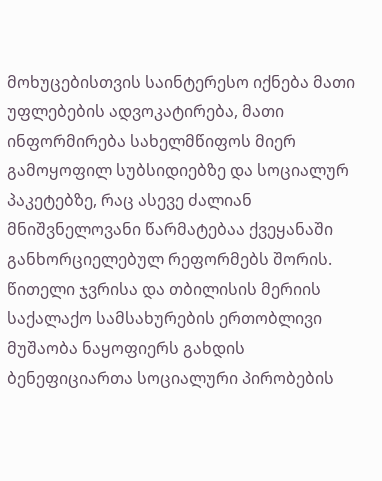მოხუცებისთვის საინტერესო იქნება მათი უფლებების ადვოკატირება, მათი ინფორმირება სახელმწიფოს მიერ გამოყოფილ სუბსიდიებზე და სოციალურ პაკეტებზე, რაც ასევე ძალიან მნიშვნელოვანი წარმატებაა ქვეყანაში განხორციელებულ რეფორმებს შორის.
წითელი ჯვრისა და თბილისის მერიის საქალაქო სამსახურების ერთობლივი მუშაობა ნაყოფიერს გახდის ბენეფიციართა სოციალური პირობების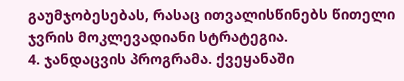გაუმჯობესებას, რასაც ითვალისწინებს წითელი ჯვრის მოკლევადიანი სტრატეგია.
4. ჯანდაცვის პროგრამა. ქვეყანაში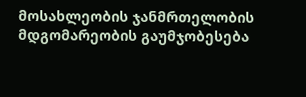მოსახლეობის ჯანმრთელობის მდგომარეობის გაუმჯობესება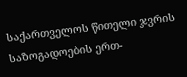საქართველოს წითელი ჯვრის საზოგადოების ერთ-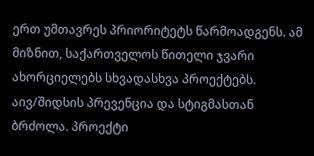ერთ უმთავრეს პრიორიტეტს წარმოადგენს. ამ მიზნით, საქართველოს წითელი ჯვარი ახორციელებს სხვადასხვა პროექტებს.
აივ/შიდსის პრევენცია და სტიგმასთან ბრძოლა. პროექტი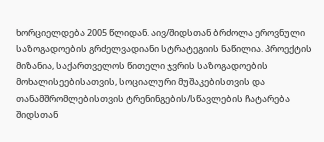ხორციელდება 2005 წლიდან. აივ/შიდსთან ბრძოლა ეროვნული საზოგადოების გრძელვადიანი სტრატეგიის ნაწილია. პროექტის მიზანია, საქართველოს წითელი ჯვრის საზოგადოების მოხალისეებისათვის, სოციალური მუშაკებისთვის და თანამშრომლებისთვის ტრენინგების/სწავლების ჩატარება შიდსთან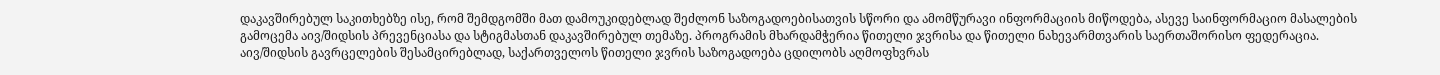დაკავშირებულ საკითხებზე ისე, რომ შემდგომში მათ დამოუკიდებლად შეძლონ საზოგადოებისათვის სწორი და ამომწურავი ინფორმაციის მიწოდება, ასევე საინფორმაციო მასალების გამოცემა აივ/შიდსის პრევენციასა და სტიგმასთან დაკავშირებულ თემაზე. პროგრამის მხარდამჭერია წითელი ჯვრისა და წითელი ნახევარმთვარის საერთაშორისო ფედერაცია.
აივ/შიდსის გავრცელების შესამცირებლად, საქართველოს წითელი ჯვრის საზოგადოება ცდილობს აღმოფხვრას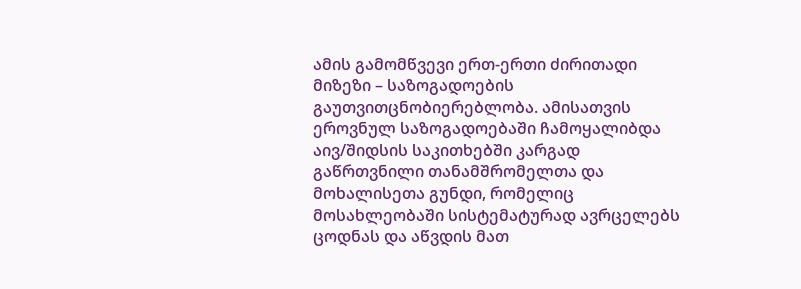ამის გამომწვევი ერთ-ერთი ძირითადი მიზეზი – საზოგადოების გაუთვითცნობიერებლობა. ამისათვის ეროვნულ საზოგადოებაში ჩამოყალიბდა აივ/შიდსის საკითხებში კარგად გაწრთვნილი თანამშრომელთა და მოხალისეთა გუნდი, რომელიც მოსახლეობაში სისტემატურად ავრცელებს ცოდნას და აწვდის მათ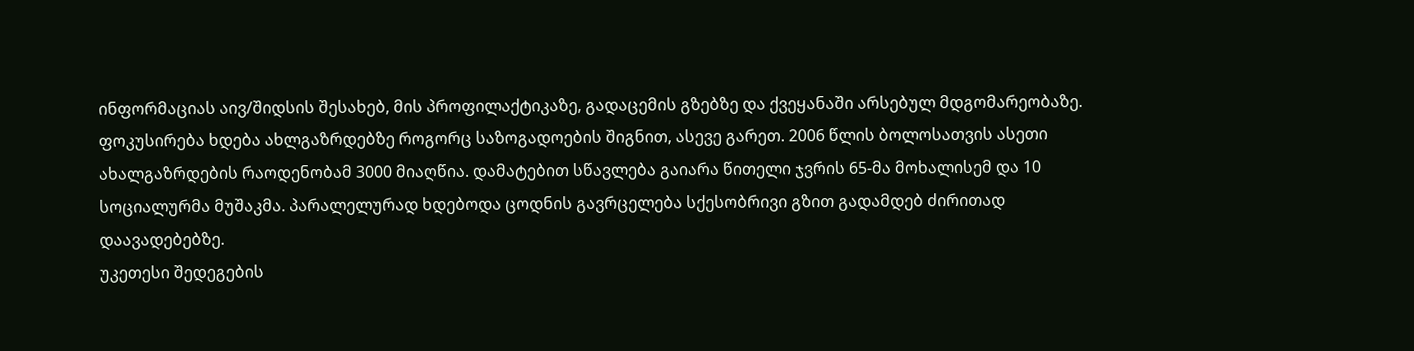ინფორმაციას აივ/შიდსის შესახებ, მის პროფილაქტიკაზე, გადაცემის გზებზე და ქვეყანაში არსებულ მდგომარეობაზე.
ფოკუსირება ხდება ახლგაზრდებზე როგორც საზოგადოების შიგნით, ასევე გარეთ. 2006 წლის ბოლოსათვის ასეთი ახალგაზრდების რაოდენობამ 3000 მიაღწია. დამატებით სწავლება გაიარა წითელი ჯვრის 65-მა მოხალისემ და 10 სოციალურმა მუშაკმა. პარალელურად ხდებოდა ცოდნის გავრცელება სქესობრივი გზით გადამდებ ძირითად დაავადებებზე.
უკეთესი შედეგების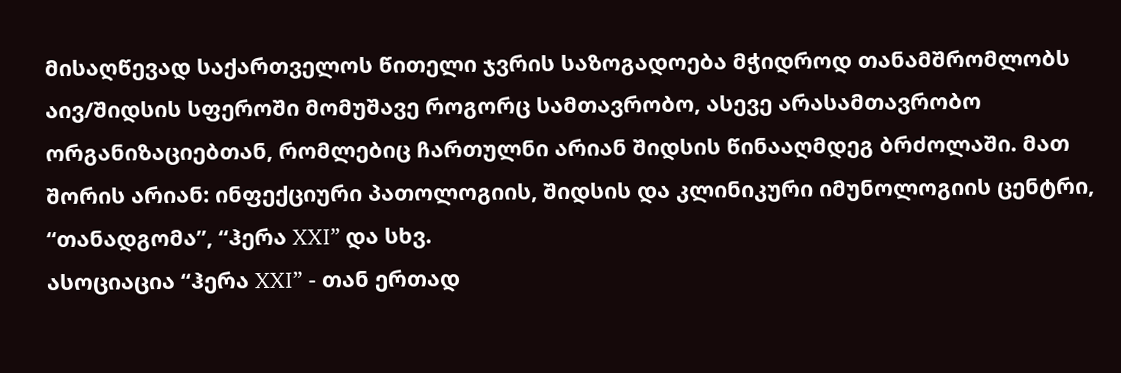მისაღწევად საქართველოს წითელი ჯვრის საზოგადოება მჭიდროდ თანამშრომლობს აივ/შიდსის სფეროში მომუშავე როგორც სამთავრობო, ასევე არასამთავრობო ორგანიზაციებთან, რომლებიც ჩართულნი არიან შიდსის წინააღმდეგ ბრძოლაში. მათ შორის არიან: ინფექციური პათოლოგიის, შიდსის და კლინიკური იმუნოლოგიის ცენტრი, “თანადგომა”, “ჰერა XXI” და სხვ.
ასოციაცია “ჰერა XXI” - თან ერთად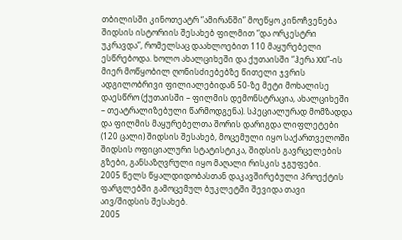თბილისში კინოთეატრ “ამირანში” მოეწყო კინოჩვენება შიდსის ისტორიის შესახებ ფილმით “და ორკესტრი უკრავდა”, რომელსაც დაახლოებით 110 მაყურებელი ესწრებოდა. ხოლო ახალციხეში და ქუთაისში “ჰერა XXI”-ის მიერ მოწყობილ ღონისძიებებზე წითელი ჯვრის ადგილობრივი ფილიალებიდან 50-ზე მეტი მოხალისე დაესწრო (ქუთაისში – ფილმის დემონსტრაცია, ახალციხეში – თეატრალიზებული წარმოდგენა). სპეციალურად მომზადდა და ფილმის მაყურებელთა შორის დარიგდა ლიფლეტები (120 ცალი) შიდსის შესახებ, მოცემული იყო საქართველოში შიდსის ოფიციალური სტატისტიკა, შიდსის გავრცელების გზები, განსაზღვრული იყო მაღალი რისკის ჯგუფები.
2005 წელს წყალდიდობასთან დაკავშირებული პროექტის ფარგლებში გამოცემულ ბუკლეტში შევიდა თავი აივ/შიდსის შესახებ.
2005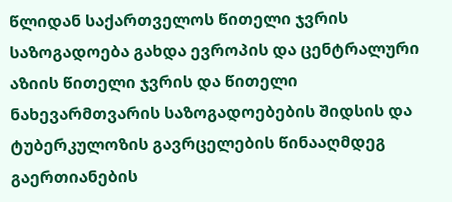წლიდან საქართველოს წითელი ჯვრის საზოგადოება გახდა ევროპის და ცენტრალური აზიის წითელი ჯვრის და წითელი ნახევარმთვარის საზოგადოებების შიდსის და ტუბერკულოზის გავრცელების წინააღმდეგ გაერთიანების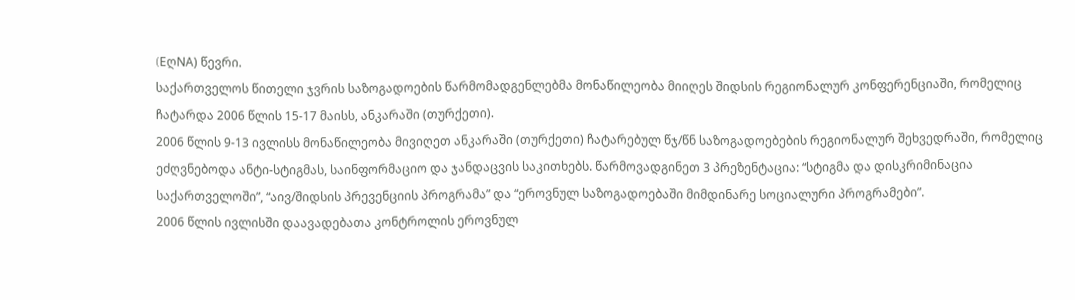(EღNA) წევრი.
საქართველოს წითელი ჯვრის საზოგადოების წარმომადგენლებმა მონაწილეობა მიიღეს შიდსის რეგიონალურ კონფერენციაში, რომელიც ჩატარდა 2006 წლის 15-17 მაისს, ანკარაში (თურქეთი).
2006 წლის 9-13 ივლისს მონაწილეობა მივიღეთ ანკარაში (თურქეთი) ჩატარებულ წჯ/წნ საზოგადოებების რეგიონალურ შეხვედრაში, რომელიც ეძღვნებოდა ანტი-სტიგმას, საინფორმაციო და ჯანდაცვის საკითხებს. წარმოვადგინეთ 3 პრეზენტაცია: “სტიგმა და დისკრიმინაცია საქართველოში”, “აივ/შიდსის პრევენციის პროგრამა” და “ეროვნულ საზოგადოებაში მიმდინარე სოციალური პროგრამები”.
2006 წლის ივლისში დაავადებათა კონტროლის ეროვნულ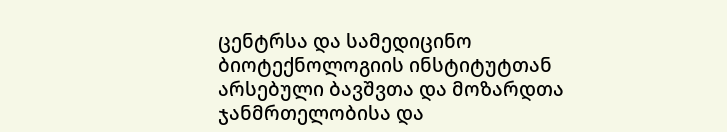ცენტრსა და სამედიცინო ბიოტექნოლოგიის ინსტიტუტთან არსებული ბავშვთა და მოზარდთა ჯანმრთელობისა და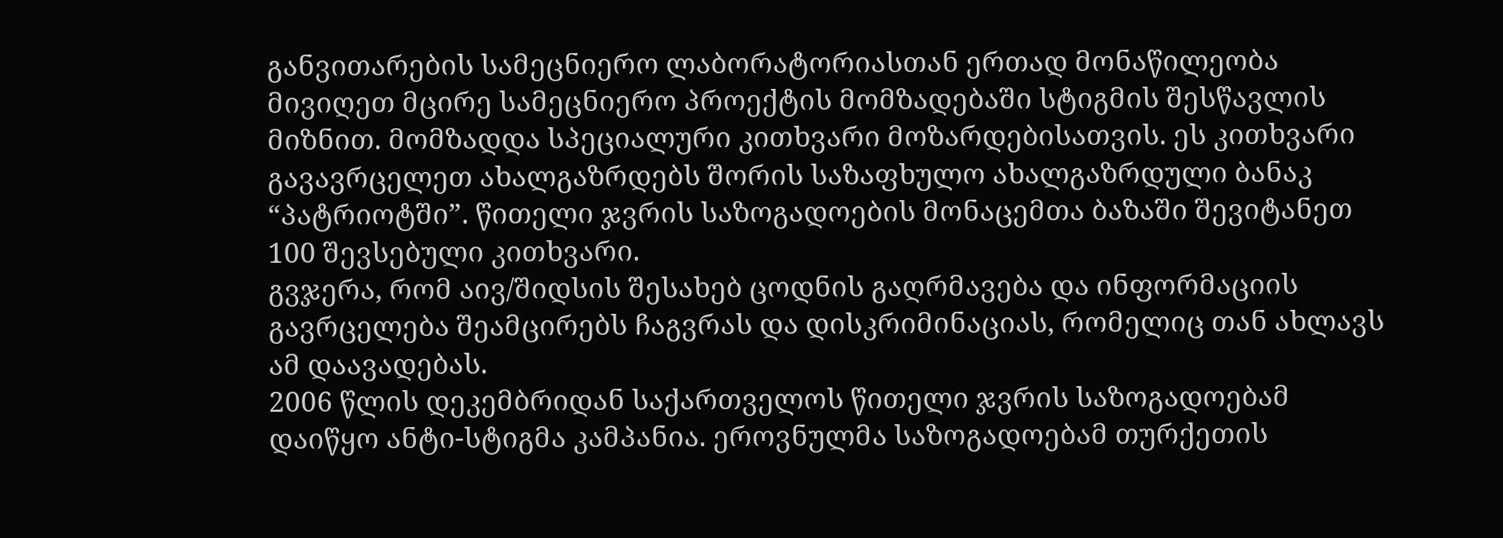განვითარების სამეცნიერო ლაბორატორიასთან ერთად მონაწილეობა მივიღეთ მცირე სამეცნიერო პროექტის მომზადებაში სტიგმის შესწავლის მიზნით. მომზადდა სპეციალური კითხვარი მოზარდებისათვის. ეს კითხვარი გავავრცელეთ ახალგაზრდებს შორის საზაფხულო ახალგაზრდული ბანაკ “პატრიოტში”. წითელი ჯვრის საზოგადოების მონაცემთა ბაზაში შევიტანეთ 100 შევსებული კითხვარი.
გვჯერა, რომ აივ/შიდსის შესახებ ცოდნის გაღრმავება და ინფორმაციის გავრცელება შეამცირებს ჩაგვრას და დისკრიმინაციას, რომელიც თან ახლავს ამ დაავადებას.
2006 წლის დეკემბრიდან საქართველოს წითელი ჯვრის საზოგადოებამ დაიწყო ანტი-სტიგმა კამპანია. ეროვნულმა საზოგადოებამ თურქეთის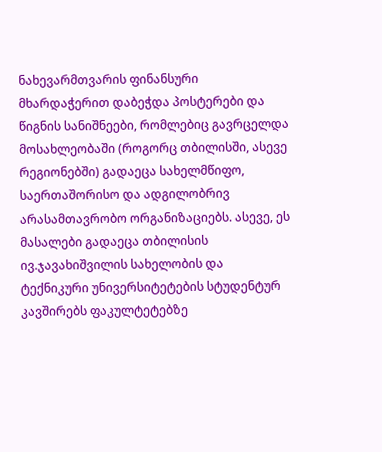ნახევარმთვარის ფინანსური მხარდაჭერით დაბეჭდა პოსტერები და წიგნის სანიშნეები, რომლებიც გავრცელდა მოსახლეობაში (როგორც თბილისში, ასევე რეგიონებში) გადაეცა სახელმწიფო, საერთაშორისო და ადგილობრივ არასამთავრობო ორგანიზაციებს. ასევე, ეს მასალები გადაეცა თბილისის ივ.ჯავახიშვილის სახელობის და ტექნიკური უნივერსიტეტების სტუდენტურ კავშირებს ფაკულტეტებზე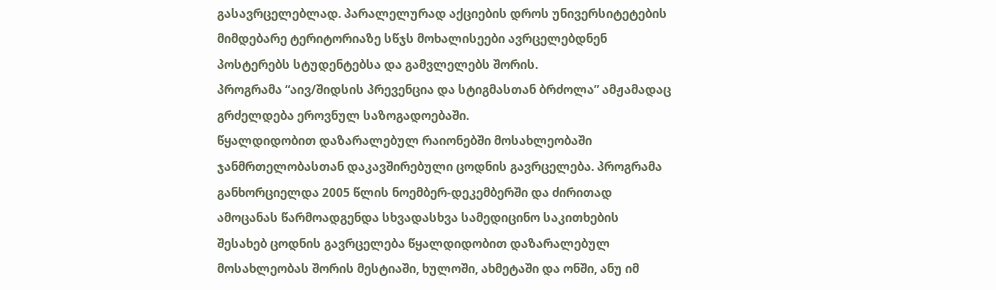გასავრცელებლად. პარალელურად აქციების დროს უნივერსიტეტების მიმდებარე ტერიტორიაზე სწჯს მოხალისეები ავრცელებდნენ პოსტერებს სტუდენტებსა და გამვლელებს შორის.
პროგრამა “აივ/შიდსის პრევენცია და სტიგმასთან ბრძოლა” ამჟამადაც გრძელდება ეროვნულ საზოგადოებაში.
წყალდიდობით დაზარალებულ რაიონებში მოსახლეობაში ჯანმრთელობასთან დაკავშირებული ცოდნის გავრცელება. პროგრამა განხორციელდა 2005 წლის ნოემბერ-დეკემბერში და ძირითად ამოცანას წარმოადგენდა სხვადასხვა სამედიცინო საკითხების შესახებ ცოდნის გავრცელება წყალდიდობით დაზარალებულ მოსახლეობას შორის მესტიაში, ხულოში, ახმეტაში და ონში, ანუ იმ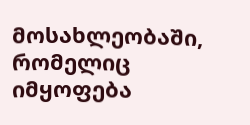მოსახლეობაში, რომელიც იმყოფება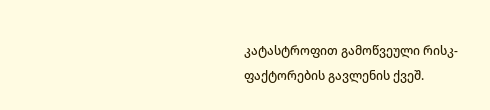კატასტროფით გამოწვეული რისკ-ფაქტორების გავლენის ქვეშ.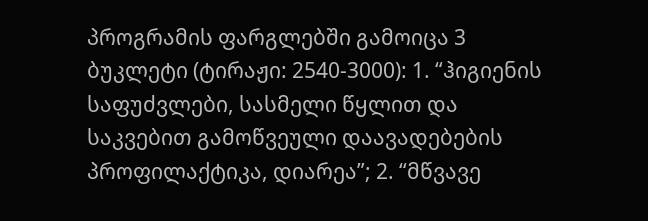პროგრამის ფარგლებში გამოიცა 3 ბუკლეტი (ტირაჟი: 2540-3000): 1. “ჰიგიენის საფუძვლები, სასმელი წყლით და საკვებით გამოწვეული დაავადებების პროფილაქტიკა, დიარეა”; 2. “მწვავე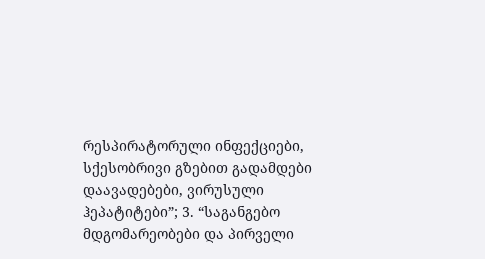რესპირატორული ინფექციები, სქესობრივი გზებით გადამდები დაავადებები, ვირუსული ჰეპატიტები”; 3. “საგანგებო მდგომარეობები და პირველი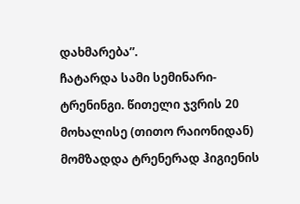დახმარება”.
ჩატარდა სამი სემინარი-ტრენინგი. წითელი ჯვრის 20 მოხალისე (თითო რაიონიდან) მომზადდა ტრენერად ჰიგიენის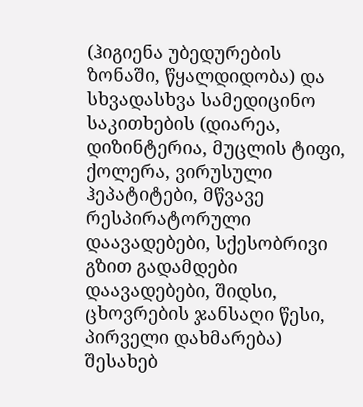(ჰიგიენა უბედურების ზონაში, წყალდიდობა) და სხვადასხვა სამედიცინო საკითხების (დიარეა, დიზინტერია, მუცლის ტიფი, ქოლერა, ვირუსული ჰეპატიტები, მწვავე რესპირატორული დაავადებები, სქესობრივი გზით გადამდები დაავადებები, შიდსი, ცხოვრების ჯანსაღი წესი, პირველი დახმარება) შესახებ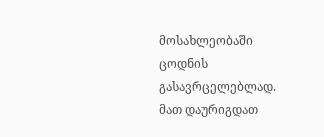მოსახლეობაში ცოდნის გასავრცელებლად. მათ დაურიგდათ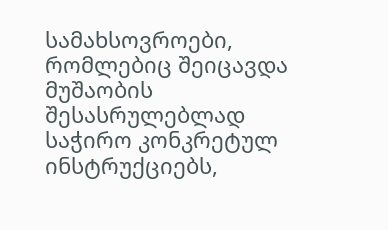სამახსოვროები, რომლებიც შეიცავდა მუშაობის შესასრულებლად საჭირო კონკრეტულ ინსტრუქციებს,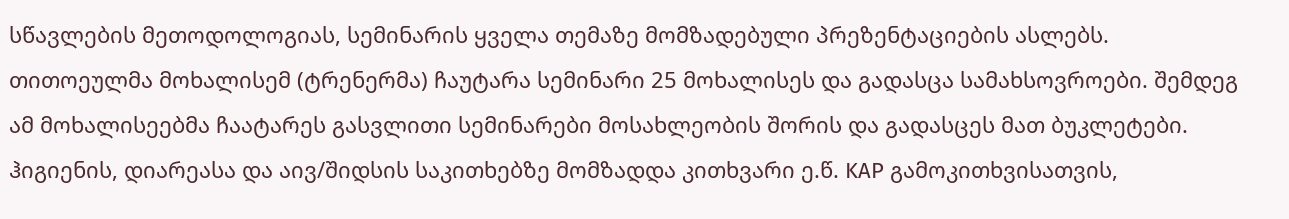სწავლების მეთოდოლოგიას, სემინარის ყველა თემაზე მომზადებული პრეზენტაციების ასლებს. თითოეულმა მოხალისემ (ტრენერმა) ჩაუტარა სემინარი 25 მოხალისეს და გადასცა სამახსოვროები. შემდეგ ამ მოხალისეებმა ჩაატარეს გასვლითი სემინარები მოსახლეობის შორის და გადასცეს მათ ბუკლეტები.
ჰიგიენის, დიარეასა და აივ/შიდსის საკითხებზე მომზადდა კითხვარი ე.წ. KAP გამოკითხვისათვის,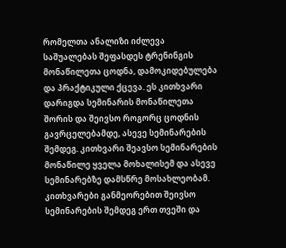რომელთა ანალიზი იძლევა საშუალებას შეფასდეს ტრენინგის მონაწილეთა ცოდნა, დამოკიდებულება და პრაქტიკული ქცევა. ეს კითხვარი დარიგდა სემინარის მონაწილეთა შორის და შეივსო როგორც ცოდნის გავრცელებამდე, ასევე სემინარების შემდეგ. კითხვარი შეავსო სემინარების მონაწილე ყველა მოხალისემ და ასევე სემინარებზე დამსწრე მოსახლეობამ. კითხვარები განმეორებით შეივსო სემინარების შემდეგ ერთ თვეში და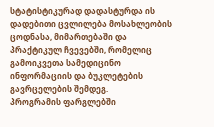სტატისტიკურად დადასტურდა ის დადებითი ცვლილება მოსახლეობის ცოდნასა, მიმართებაში და პრაქტიკულ ჩვევებში, რომელიც გამოიკვეთა სამედიცინო ინფორმაციის და ბუკლეტების გავრცელების შემდეგ.
პროგრამის ფარგლებში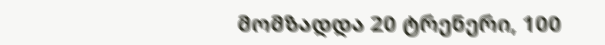მომზადდა 20 ტრენერი, 100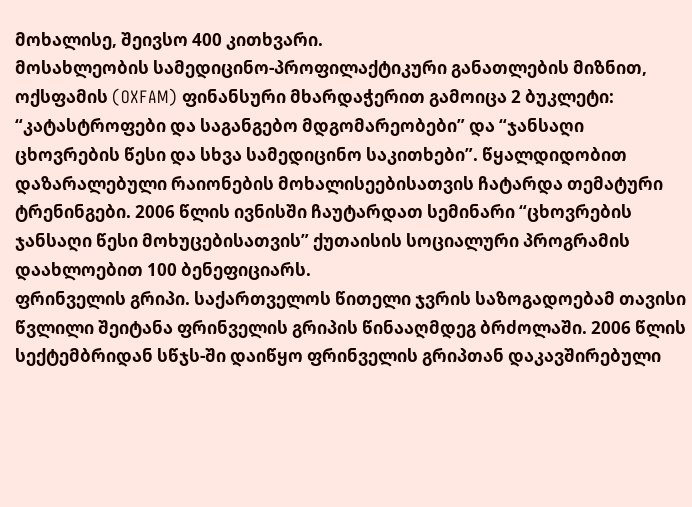მოხალისე, შეივსო 400 კითხვარი.
მოსახლეობის სამედიცინო-პროფილაქტიკური განათლების მიზნით, ოქსფამის (OXFAM) ფინანსური მხარდაჭერით გამოიცა 2 ბუკლეტი: “კატასტროფები და საგანგებო მდგომარეობები” და “ჯანსაღი ცხოვრების წესი და სხვა სამედიცინო საკითხები”. წყალდიდობით დაზარალებული რაიონების მოხალისეებისათვის ჩატარდა თემატური ტრენინგები. 2006 წლის ივნისში ჩაუტარდათ სემინარი “ცხოვრების ჯანსაღი წესი მოხუცებისათვის” ქუთაისის სოციალური პროგრამის დაახლოებით 100 ბენეფიციარს.
ფრინველის გრიპი. საქართველოს წითელი ჯვრის საზოგადოებამ თავისი წვლილი შეიტანა ფრინველის გრიპის წინააღმდეგ ბრძოლაში. 2006 წლის სექტემბრიდან სწჯს-ში დაიწყო ფრინველის გრიპთან დაკავშირებული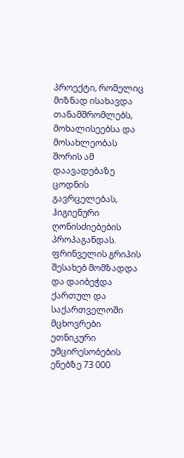პროექტი, რომელიც მიზნად ისახავდა თანამშრომლებს, მოხალისეებსა და მოსახლეობას შორის ამ დაავადებაზე ცოდნის გავრცელებას, ჰიგიენური ღონისძიებების პროპაგანდას.
ფრინველის გრიპის შესახებ მომზადდა და დაიბეჭდა ქართულ და საქართველოში მცხოვრები ეთნიკური უმცირესობების ენებზე 73 000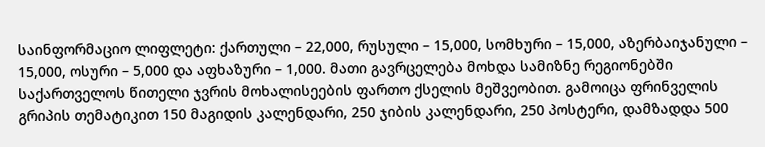საინფორმაციო ლიფლეტი: ქართული – 22,000, რუსული – 15,000, სომხური – 15,000, აზერბაიჯანული – 15,000, ოსური – 5,000 და აფხაზური – 1,000. მათი გავრცელება მოხდა სამიზნე რეგიონებში საქართველოს წითელი ჯვრის მოხალისეების ფართო ქსელის მეშვეობით. გამოიცა ფრინველის გრიპის თემატიკით 150 მაგიდის კალენდარი, 250 ჯიბის კალენდარი, 250 პოსტერი, დამზადდა 500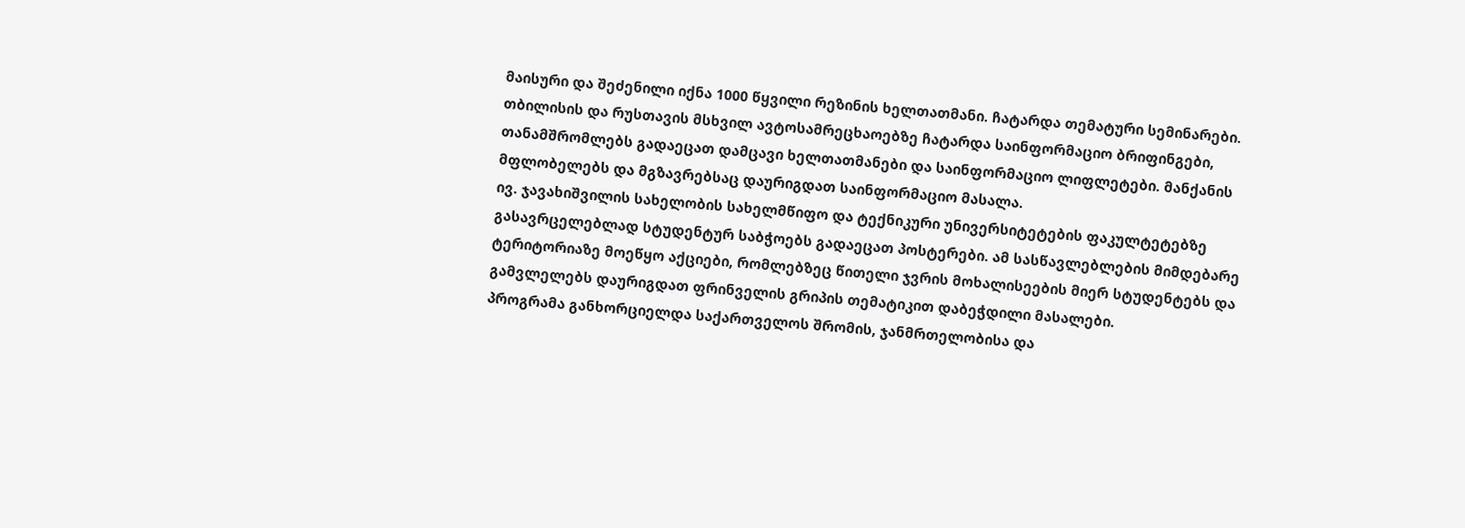მაისური და შეძენილი იქნა 1000 წყვილი რეზინის ხელთათმანი. ჩატარდა თემატური სემინარები.
თბილისის და რუსთავის მსხვილ ავტოსამრეცხაოებზე ჩატარდა საინფორმაციო ბრიფინგები, თანამშრომლებს გადაეცათ დამცავი ხელთათმანები და საინფორმაციო ლიფლეტები. მანქანის მფლობელებს და მგზავრებსაც დაურიგდათ საინფორმაციო მასალა.
ივ. ჯავახიშვილის სახელობის სახელმწიფო და ტექნიკური უნივერსიტეტების ფაკულტეტებზე გასავრცელებლად სტუდენტურ საბჭოებს გადაეცათ პოსტერები. ამ სასწავლებლების მიმდებარე ტერიტორიაზე მოეწყო აქციები, რომლებზეც წითელი ჯვრის მოხალისეების მიერ სტუდენტებს და გამვლელებს დაურიგდათ ფრინველის გრიპის თემატიკით დაბეჭდილი მასალები.
პროგრამა განხორციელდა საქართველოს შრომის, ჯანმრთელობისა და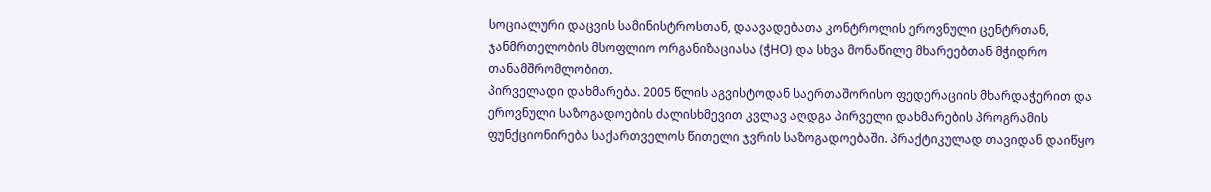სოციალური დაცვის სამინისტროსთან, დაავადებათა კონტროლის ეროვნული ცენტრთან, ჯანმრთელობის მსოფლიო ორგანიზაციასა (ჭHO) და სხვა მონაწილე მხარეებთან მჭიდრო თანამშრომლობით.
პირველადი დახმარება. 2005 წლის აგვისტოდან საერთაშორისო ფედერაციის მხარდაჭერით და ეროვნული საზოგადოების ძალისხმევით კვლავ აღდგა პირველი დახმარების პროგრამის ფუნქციონირება საქართველოს წითელი ჯვრის საზოგადოებაში. პრაქტიკულად თავიდან დაიწყო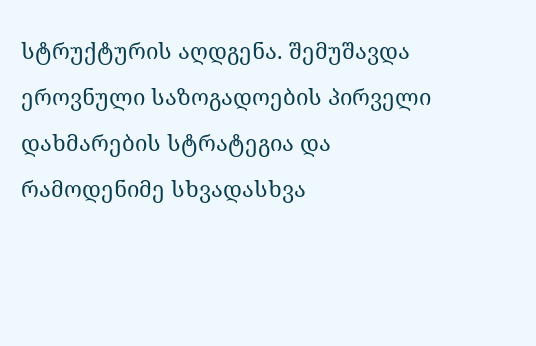სტრუქტურის აღდგენა. შემუშავდა ეროვნული საზოგადოების პირველი დახმარების სტრატეგია და რამოდენიმე სხვადასხვა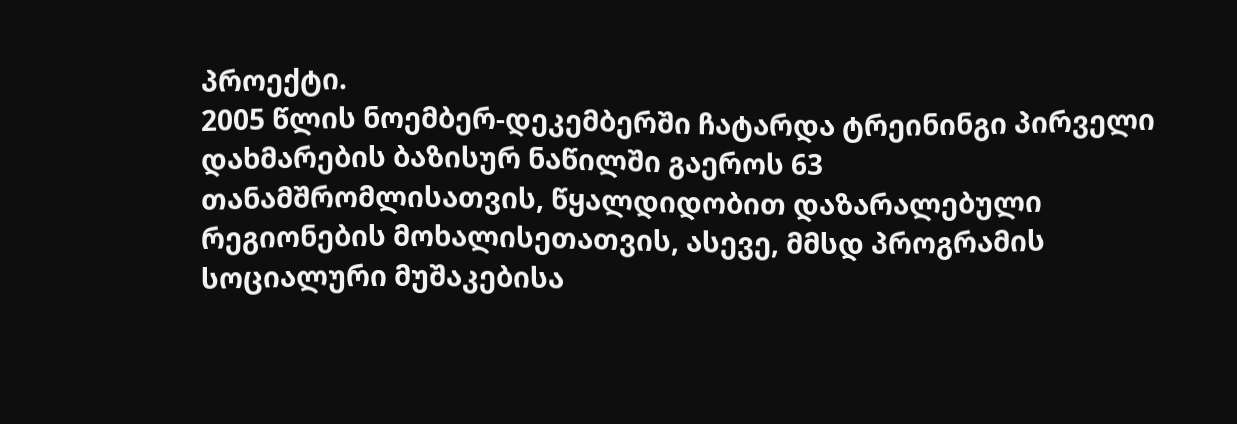პროექტი.
2005 წლის ნოემბერ-დეკემბერში ჩატარდა ტრეინინგი პირველი დახმარების ბაზისურ ნაწილში გაეროს 63 თანამშრომლისათვის, წყალდიდობით დაზარალებული რეგიონების მოხალისეთათვის, ასევე, მმსდ პროგრამის სოციალური მუშაკებისა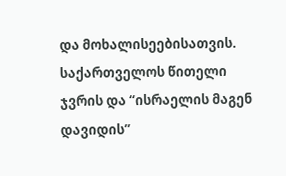და მოხალისეებისათვის.
საქართველოს წითელი ჯვრის და “ისრაელის მაგენ დავიდის”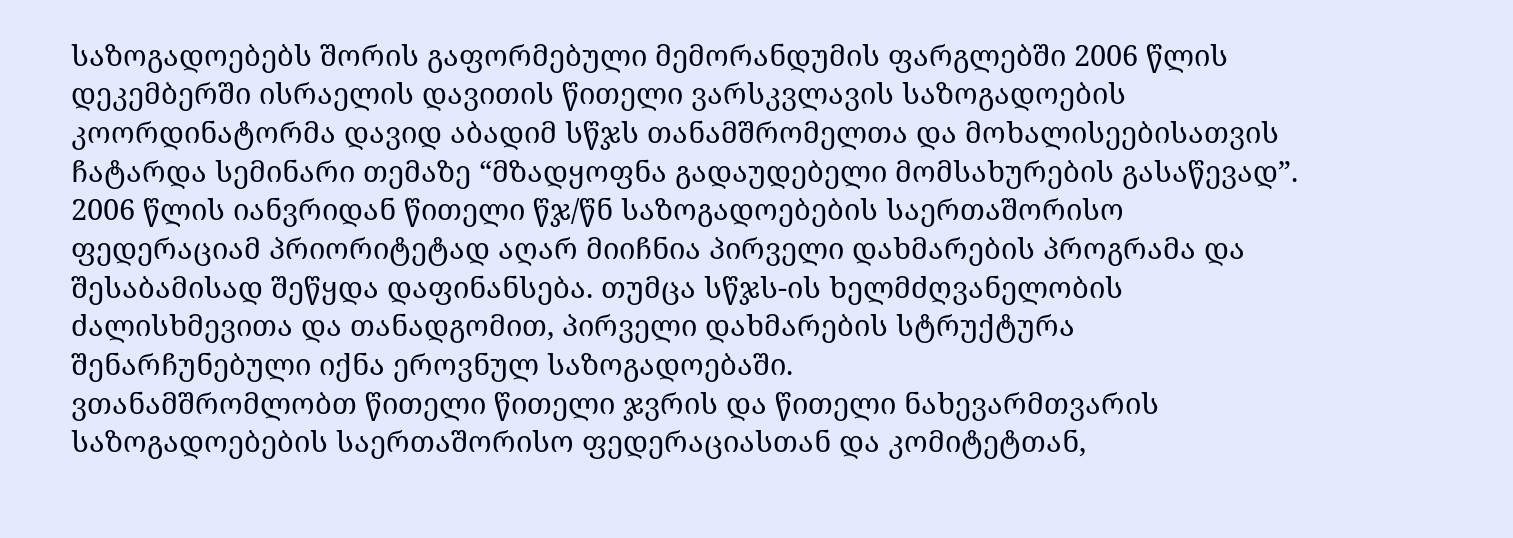საზოგადოებებს შორის გაფორმებული მემორანდუმის ფარგლებში 2006 წლის დეკემბერში ისრაელის დავითის წითელი ვარსკვლავის საზოგადოების კოორდინატორმა დავიდ აბადიმ სწჯს თანამშრომელთა და მოხალისეებისათვის ჩატარდა სემინარი თემაზე “მზადყოფნა გადაუდებელი მომსახურების გასაწევად”.
2006 წლის იანვრიდან წითელი წჯ/წნ საზოგადოებების საერთაშორისო ფედერაციამ პრიორიტეტად აღარ მიიჩნია პირველი დახმარების პროგრამა და შესაბამისად შეწყდა დაფინანსება. თუმცა სწჯს-ის ხელმძღვანელობის ძალისხმევითა და თანადგომით, პირველი დახმარების სტრუქტურა შენარჩუნებული იქნა ეროვნულ საზოგადოებაში.
ვთანამშრომლობთ წითელი წითელი ჯვრის და წითელი ნახევარმთვარის საზოგადოებების საერთაშორისო ფედერაციასთან და კომიტეტთან,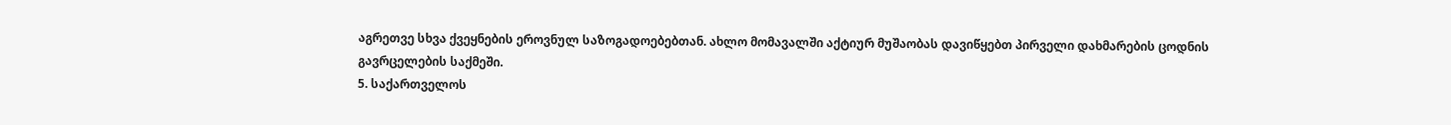აგრეთვე სხვა ქვეყნების ეროვნულ საზოგადოებებთან. ახლო მომავალში აქტიურ მუშაობას დავიწყებთ პირველი დახმარების ცოდნის გავრცელების საქმეში.
5. საქართველოს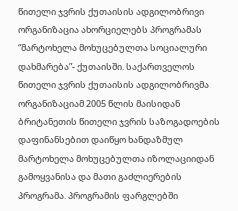წითელი ჯვრის ქუთაისის ადგილობრივი ორგანიზაცია ახორციელებს პროგრამას “მარტოხელა მოხუცებულთა სოციალური დახმარება”- ქუთაისში. საქართველოს წითელი ჯვრის ქუთაისის ადგილობრივმა ორგანიზაციამ 2005 წლის მაისიდან ბრიტანეთის წითელი ჯვრის საზოგადოების დაფინანსებით დაიწყო ხანდაზმულ მარტოხელა მოხუცებულთა იზოლაციიდან გამოყვანისა და მათი გაძლიერების პროგრამა. პროგრამის ფარგლებში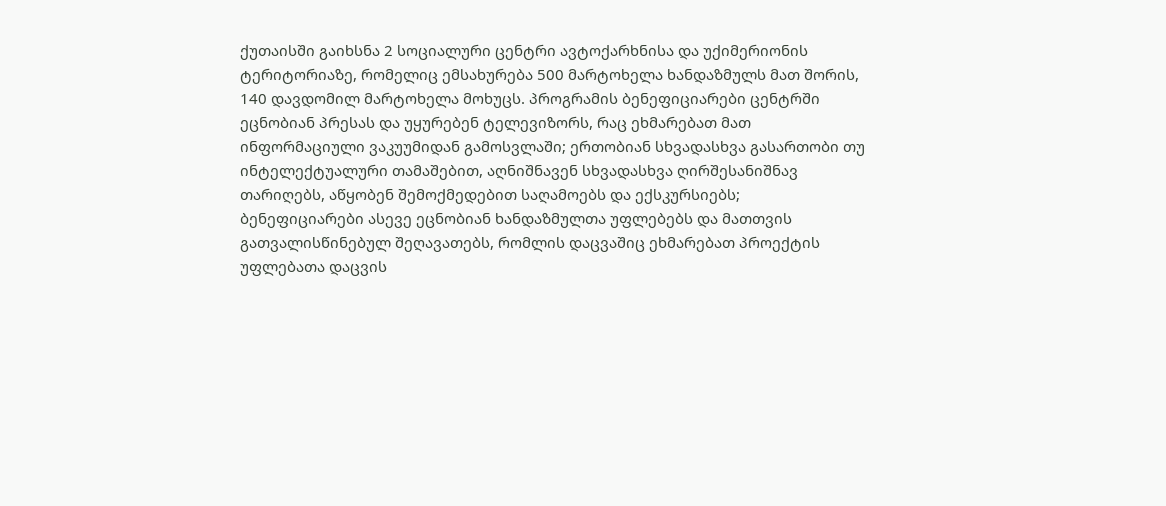ქუთაისში გაიხსნა 2 სოციალური ცენტრი ავტოქარხნისა და უქიმერიონის ტერიტორიაზე, რომელიც ემსახურება 500 მარტოხელა ხანდაზმულს მათ შორის, 140 დავდომილ მარტოხელა მოხუცს. პროგრამის ბენეფიციარები ცენტრში ეცნობიან პრესას და უყურებენ ტელევიზორს, რაც ეხმარებათ მათ ინფორმაციული ვაკუუმიდან გამოსვლაში; ერთობიან სხვადასხვა გასართობი თუ ინტელექტუალური თამაშებით, აღნიშნავენ სხვადასხვა ღირშესანიშნავ თარიღებს, აწყობენ შემოქმედებით საღამოებს და ექსკურსიებს; ბენეფიციარები ასევე ეცნობიან ხანდაზმულთა უფლებებს და მათთვის გათვალისწინებულ შეღავათებს, რომლის დაცვაშიც ეხმარებათ პროექტის უფლებათა დაცვის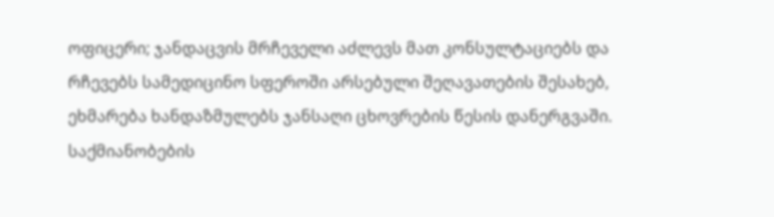ოფიცერი; ჯანდაცვის მრჩეველი აძლევს მათ კონსულტაციებს და რჩევებს სამედიცინო სფეროში არსებული შეღავათების შესახებ, ეხმარება ხანდაზმულებს ჯანსაღი ცხოვრების წესის დანერგვაში.
საქმიანობების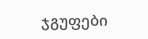ჯგუფები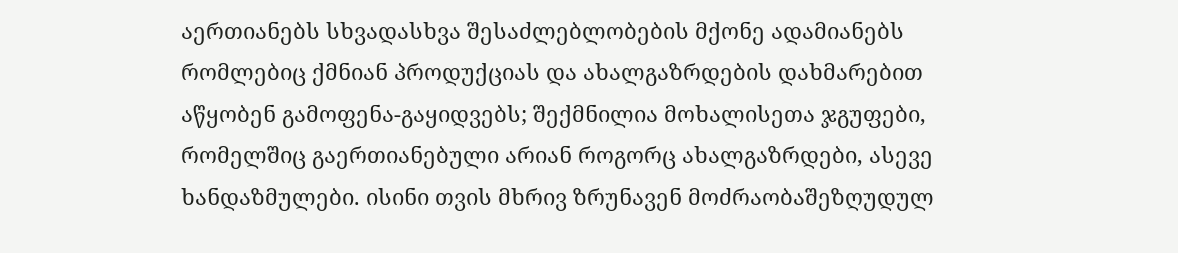აერთიანებს სხვადასხვა შესაძლებლობების მქონე ადამიანებს რომლებიც ქმნიან პროდუქციას და ახალგაზრდების დახმარებით აწყობენ გამოფენა-გაყიდვებს; შექმნილია მოხალისეთა ჯგუფები, რომელშიც გაერთიანებული არიან როგორც ახალგაზრდები, ასევე ხანდაზმულები. ისინი თვის მხრივ ზრუნავენ მოძრაობაშეზღუდულ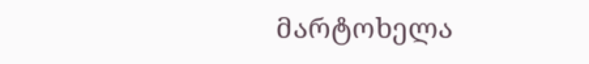მარტოხელა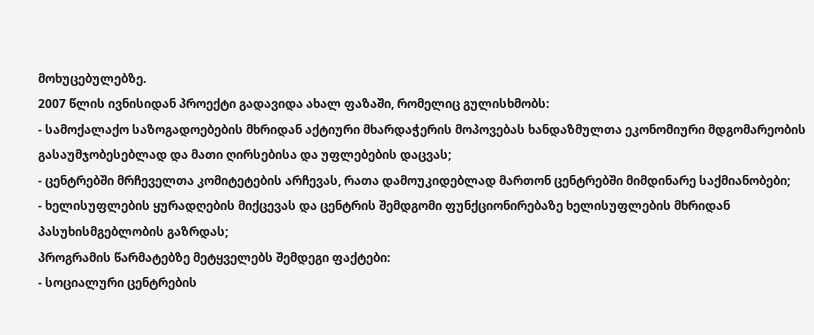მოხუცებულებზე.
2007 წლის ივნისიდან პროექტი გადავიდა ახალ ფაზაში, რომელიც გულისხმობს:
- სამოქალაქო საზოგადოებების მხრიდან აქტიური მხარდაჭერის მოპოვებას ხანდაზმულთა ეკონომიური მდგომარეობის გასაუმჯობესებლად და მათი ღირსებისა და უფლებების დაცვას;
- ცენტრებში მრჩეველთა კომიტეტების არჩევას, რათა დამოუკიდებლად მართონ ცენტრებში მიმდინარე საქმიანობები;
- ხელისუფლების ყურადღების მიქცევას და ცენტრის შემდგომი ფუნქციონირებაზე ხელისუფლების მხრიდან პასუხისმგებლობის გაზრდას;
პროგრამის წარმატებზე მეტყველებს შემდეგი ფაქტები:
- სოციალური ცენტრების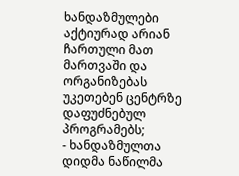ხანდაზმულები აქტიურად არიან ჩართული მათ მართვაში და ორგანიზებას უკეთებენ ცენტრზე დაფუძნებულ პროგრამებს;
- ხანდაზმულთა დიდმა ნაწილმა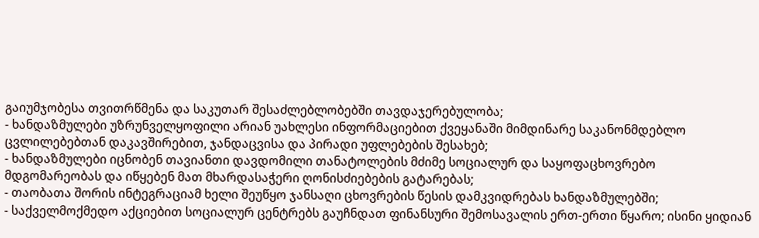გაიუმჯობესა თვითრწმენა და საკუთარ შესაძლებლობებში თავდაჯერებულობა;
- ხანდაზმულები უზრუნველყოფილი არიან უახლესი ინფორმაციებით ქვეყანაში მიმდინარე საკანონმდებლო ცვლილებებთან დაკავშირებით, ჯანდაცვისა და პირადი უფლებების შესახებ;
- ხანდაზმულები იცნობენ თავიანთი დავდომილი თანატოლების მძიმე სოციალურ და საყოფაცხოვრებო მდგომარეობას და იწყებენ მათ მხარდასაჭერი ღონისძიებების გატარებას;
- თაობათა შორის ინტეგრაციამ ხელი შეუწყო ჯანსაღი ცხოვრების წესის დამკვიდრებას ხანდაზმულებში;
- საქველმოქმედო აქციებით სოციალურ ცენტრებს გაუჩნდათ ფინანსური შემოსავალის ერთ-ერთი წყარო; ისინი ყიდიან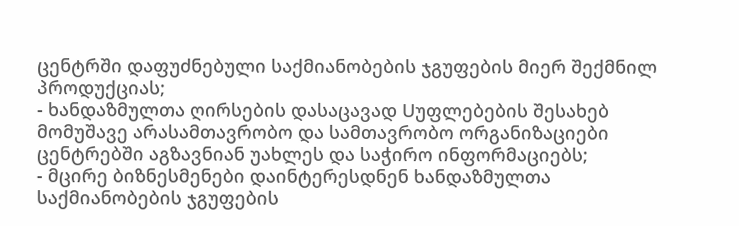ცენტრში დაფუძნებული საქმიანობების ჯგუფების მიერ შექმნილ პროდუქციას;
- ხანდაზმულთა ღირსების დასაცავად Uუფლებების შესახებ მომუშავე არასამთავრობო და სამთავრობო ორგანიზაციები ცენტრებში აგზავნიან უახლეს და საჭირო ინფორმაციებს;
- მცირე ბიზნესმენები დაინტერესდნენ ხანდაზმულთა საქმიანობების ჯგუფების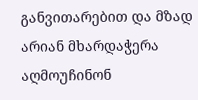განვითარებით და მზად არიან მხარდაჭერა აღმოუჩინონ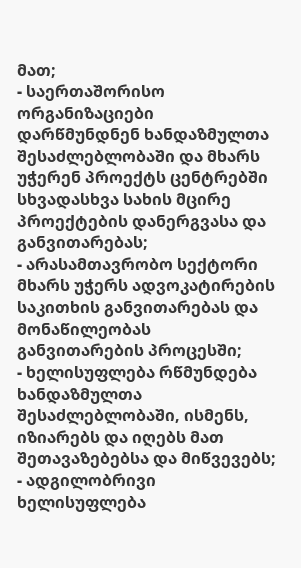მათ;
- საერთაშორისო ორგანიზაციები დარწმუნდნენ ხანდაზმულთა შესაძლებლობაში და მხარს უჭერენ პროექტს ცენტრებში სხვადასხვა სახის მცირე პროექტების დანერგვასა და განვითარებას;
- არასამთავრობო სექტორი მხარს უჭერს ადვოკატირების საკითხის განვითარებას და მონაწილეობას განვითარების პროცესში;
- ხელისუფლება რწმუნდება ხანდაზმულთა შესაძლებლობაში, ისმენს, იზიარებს და იღებს მათ შეთავაზებებსა და მიწვევებს;
- ადგილობრივი ხელისუფლება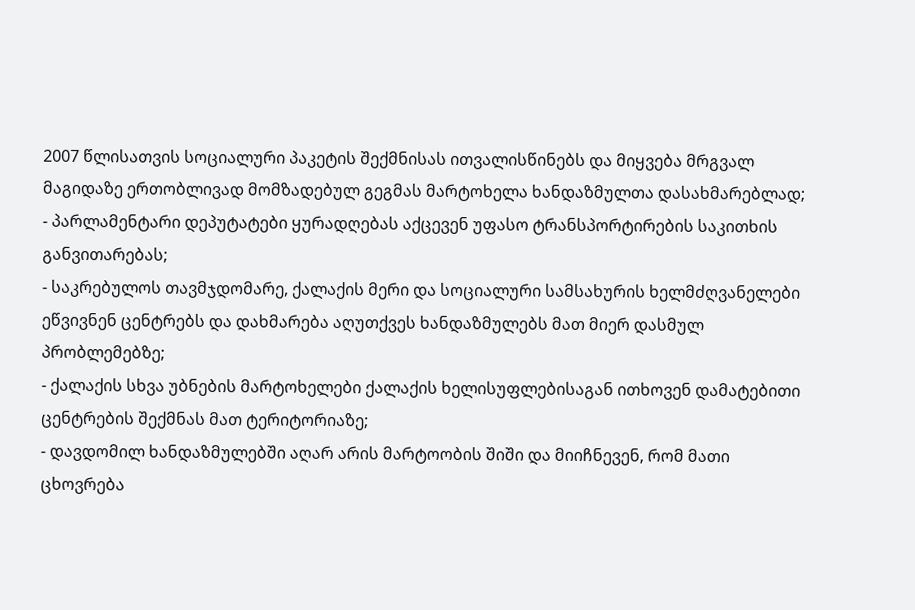2007 წლისათვის სოციალური პაკეტის შექმნისას ითვალისწინებს და მიყვება მრგვალ მაგიდაზე ერთობლივად მომზადებულ გეგმას მარტოხელა ხანდაზმულთა დასახმარებლად;
- პარლამენტარი დეპუტატები ყურადღებას აქცევენ უფასო ტრანსპორტირების საკითხის განვითარებას;
- საკრებულოს თავმჯდომარე, ქალაქის მერი და სოციალური სამსახურის ხელმძღვანელები ეწვივნენ ცენტრებს და დახმარება აღუთქვეს ხანდაზმულებს მათ მიერ დასმულ პრობლემებზე;
- ქალაქის სხვა უბნების მარტოხელები ქალაქის ხელისუფლებისაგან ითხოვენ დამატებითი ცენტრების შექმნას მათ ტერიტორიაზე;
- დავდომილ ხანდაზმულებში აღარ არის მარტოობის შიში და მიიჩნევენ, რომ მათი ცხოვრება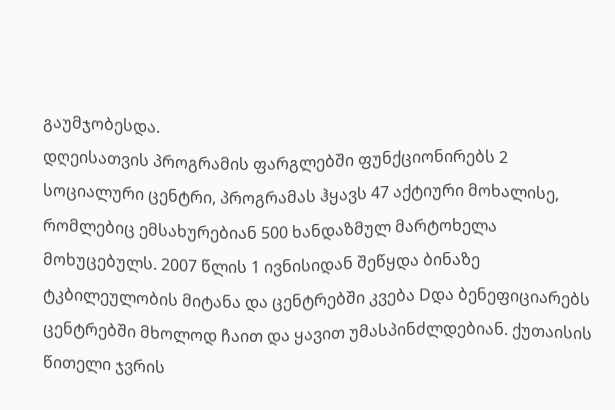გაუმჯობესდა.
დღეისათვის პროგრამის ფარგლებში ფუნქციონირებს 2 სოციალური ცენტრი, პროგრამას ჰყავს 47 აქტიური მოხალისე, რომლებიც ემსახურებიან 500 ხანდაზმულ მარტოხელა მოხუცებულს. 2007 წლის 1 ივნისიდან შეწყდა ბინაზე ტკბილეულობის მიტანა და ცენტრებში კვება Dდა ბენეფიციარებს ცენტრებში მხოლოდ ჩაით და ყავით უმასპინძლდებიან. ქუთაისის წითელი ჯვრის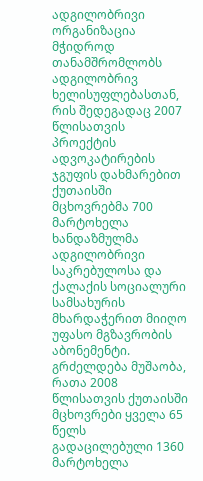ადგილობრივი ორგანიზაცია მჭიდროდ თანამშრომლობს ადგილობრივ ხელისუფლებასთან, რის შედეგადაც 2007 წლისათვის პროექტის ადვოკატირების ჯგუფის დახმარებით ქუთაისში მცხოვრებმა 700 მარტოხელა ხანდაზმულმა ადგილობრივი საკრებულოსა და ქალაქის სოციალური სამსახურის მხარდაჭერით მიიღო უფასო მგზავრობის აბონემენტი. გრძელდება მუშაობა, რათა 2008 წლისათვის ქუთაისში მცხოვრები ყველა 65 წელს გადაცილებული 1360 მარტოხელა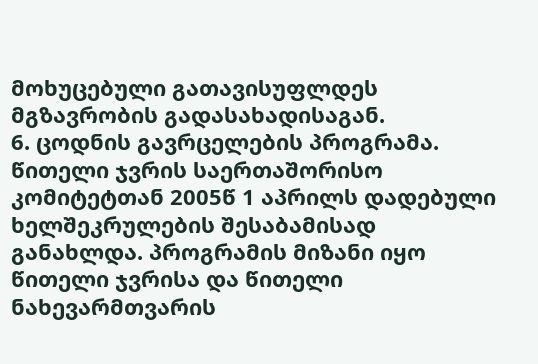მოხუცებული გათავისუფლდეს მგზავრობის გადასახადისაგან.
6. ცოდნის გავრცელების პროგრამა. წითელი ჯვრის საერთაშორისო კომიტეტთან 2005წ 1 აპრილს დადებული ხელშეკრულების შესაბამისად განახლდა. პროგრამის მიზანი იყო წითელი ჯვრისა და წითელი ნახევარმთვარის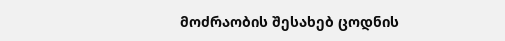მოძრაობის შესახებ ცოდნის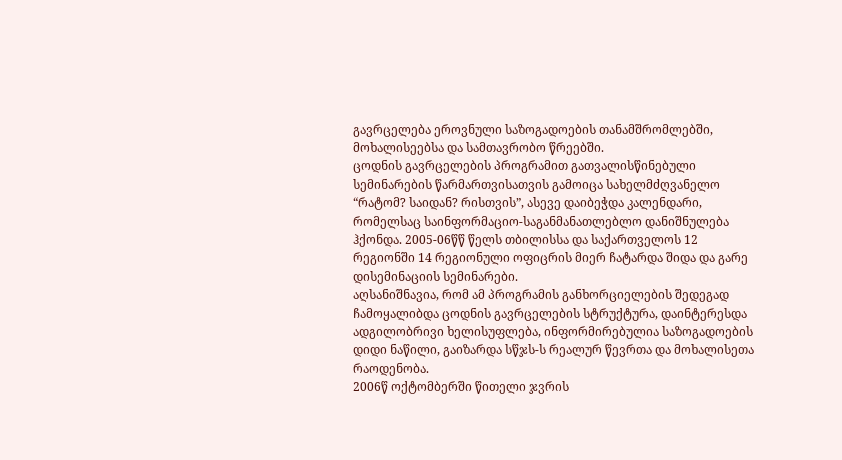გავრცელება ეროვნული საზოგადოების თანამშრომლებში, მოხალისეებსა და სამთავრობო წრეებში.
ცოდნის გავრცელების პროგრამით გათვალისწინებული სემინარების წარმართვისათვის გამოიცა სახელმძღვანელო “რატომ? საიდან? რისთვის”, ასევე დაიბეჭდა კალენდარი, რომელსაც საინფორმაციო-საგანმანათლებლო დანიშნულება ჰქონდა. 2005-06წწ წელს თბილისსა და საქართველოს 12 რეგიონში 14 რეგიონული ოფიცრის მიერ ჩატარდა შიდა და გარე დისემინაციის სემინარები.
აღსანიშნავია, რომ ამ პროგრამის განხორციელების შედეგად ჩამოყალიბდა ცოდნის გავრცელების სტრუქტურა, დაინტერესდა ადგილობრივი ხელისუფლება, ინფორმირებულია საზოგადოების დიდი ნაწილი, გაიზარდა სწჯს-ს რეალურ წევრთა და მოხალისეთა რაოდენობა.
2006წ ოქტომბერში წითელი ჯვრის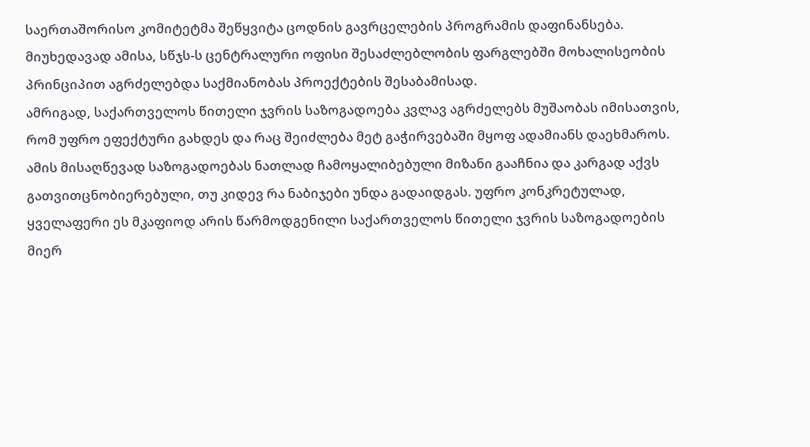საერთაშორისო კომიტეტმა შეწყვიტა ცოდნის გავრცელების პროგრამის დაფინანსება. მიუხედავად ამისა, სწჯს-ს ცენტრალური ოფისი შესაძლებლობის ფარგლებში მოხალისეობის პრინციპით აგრძელებდა საქმიანობას პროექტების შესაბამისად.
ამრიგად, საქართველოს წითელი ჯვრის საზოგადოება კვლავ აგრძელებს მუშაობას იმისათვის, რომ უფრო ეფექტური გახდეს და რაც შეიძლება მეტ გაჭირვებაში მყოფ ადამიანს დაეხმაროს. ამის მისაღწევად საზოგადოებას ნათლად ჩამოყალიბებული მიზანი გააჩნია და კარგად აქვს გათვითცნობიერებული, თუ კიდევ რა ნაბიჯები უნდა გადაიდგას. უფრო კონკრეტულად, ყველაფერი ეს მკაფიოდ არის წარმოდგენილი საქართველოს წითელი ჯვრის საზოგადოების მიერ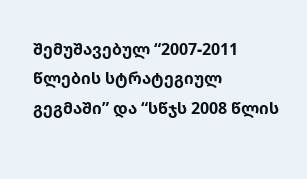შემუშავებულ “2007-2011 წლების სტრატეგიულ გეგმაში” და “სწჯს 2008 წლის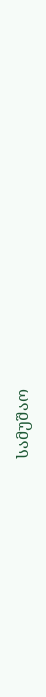სამუშაო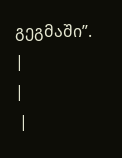გეგმაში”.
|
|
 |